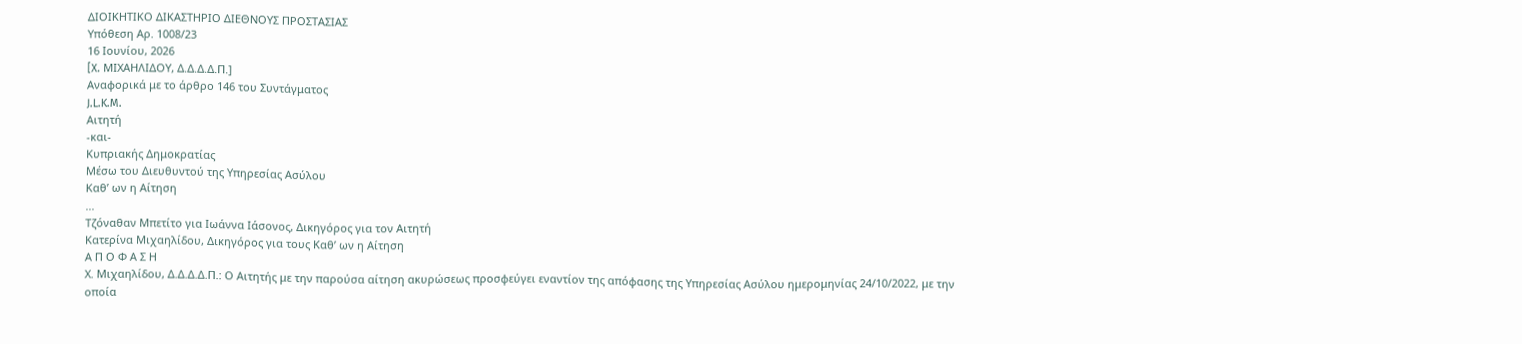ΔΙΟΙΚΗΤΙΚΟ ΔΙΚΑΣΤΗΡΙΟ ΔΙΕΘΝΟΥΣ ΠΡΟΣΤΑΣΙΑΣ
Υπόθεση Αρ. 1008/23
16 Ιουνίου, 2026
[X. ΜΙΧΑΗΛΙΔΟΥ, Δ.Δ.Δ.Δ.Π.]
Αναφορικά με το άρθρο 146 του Συντάγματος
J.L.K.M.
Αιτητή
-και-
Κυπριακής Δημοκρατίας
Μέσω του Διευθυντού της Υπηρεσίας Ασύλου
Καθ’ ων η Αίτηση
...
Τζόναθαν Μπετίτο για Ιωάννα Ιάσονος, Δικηγόρος για τον Αιτητή
Κατερίνα Μιχαηλίδου, Δικηγόρος για τους Καθ’ ων η Αίτηση
Α Π Ο Φ Α Σ Η
Χ. Μιχαηλίδου, Δ.Δ.Δ.Δ.Π.: Ο Αιτητής με την παρούσα αίτηση ακυρώσεως προσφεύγει εναντίον της απόφασης της Υπηρεσίας Ασύλου ημερομηνίας 24/10/2022, με την οποία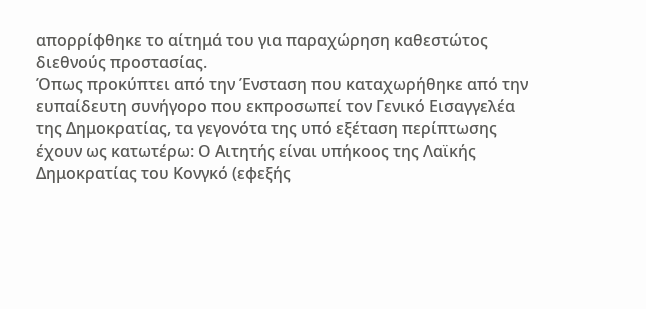απορρίφθηκε το αίτημά του για παραχώρηση καθεστώτος διεθνούς προστασίας.
Όπως προκύπτει από την Ένσταση που καταχωρήθηκε από την ευπαίδευτη συνήγορο που εκπροσωπεί τον Γενικό Εισαγγελέα της Δημοκρατίας, τα γεγονότα της υπό εξέταση περίπτωσης έχουν ως κατωτέρω: Ο Αιτητής είναι υπήκοος της Λαϊκής Δημοκρατίας του Κονγκό (εφεξής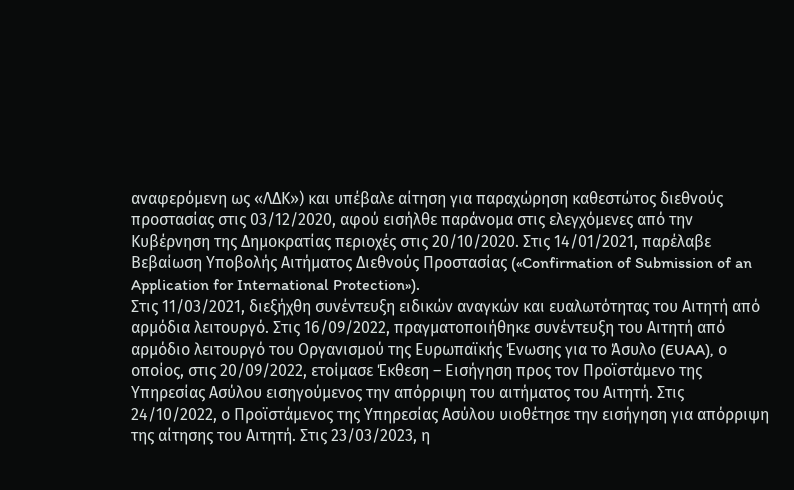αναφερόμενη ως «ΛΔΚ») και υπέβαλε αίτηση για παραχώρηση καθεστώτος διεθνούς προστασίας στις 03/12/2020, αφού εισήλθε παράνομα στις ελεγχόμενες από την Κυβέρνηση της Δημοκρατίας περιοχές στις 20/10/2020. Στις 14/01/2021, παρέλαβε Βεβαίωση Υποβολής Αιτήματος Διεθνούς Προστασίας («Confirmation of Submission of an Application for International Protection»).
Στις 11/03/2021, διεξήχθη συνέντευξη ειδικών αναγκών και ευαλωτότητας του Αιτητή από αρμόδια λειτουργό. Στις 16/09/2022, πραγματοποιήθηκε συνέντευξη του Αιτητή από αρμόδιο λειτουργό του Οργανισμού της Ευρωπαϊκής Ένωσης για το Άσυλο (EUAA), ο οποίος, στις 20/09/2022, ετοίμασε Έκθεση – Εισήγηση προς τον Προϊστάμενο της Υπηρεσίας Ασύλου εισηγούμενος την απόρριψη του αιτήματος του Αιτητή. Στις 24/10/2022, ο Προϊστάμενος της Υπηρεσίας Ασύλου υιοθέτησε την εισήγηση για απόρριψη της αίτησης του Αιτητή. Στις 23/03/2023, η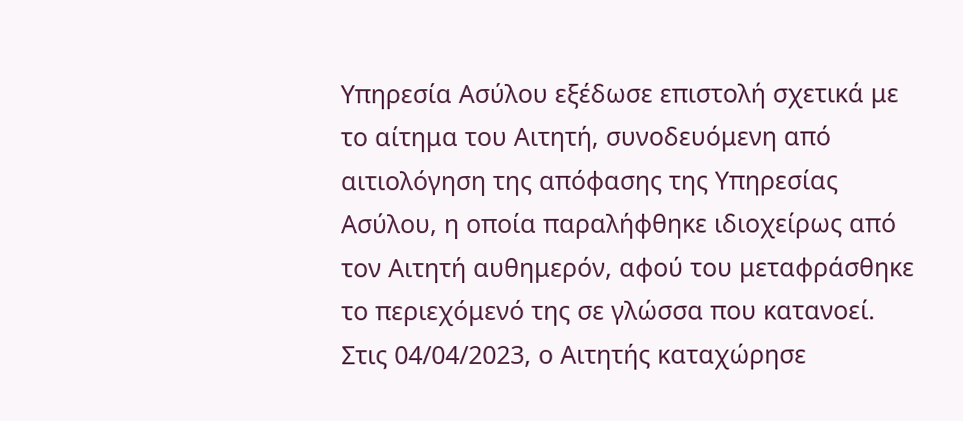Υπηρεσία Ασύλου εξέδωσε επιστολή σχετικά με το αίτημα του Αιτητή, συνοδευόμενη από αιτιολόγηση της απόφασης της Υπηρεσίας Ασύλου, η οποία παραλήφθηκε ιδιοχείρως από τον Αιτητή αυθημερόν, αφού του μεταφράσθηκε το περιεχόμενό της σε γλώσσα που κατανοεί.
Στις 04/04/2023, ο Αιτητής καταχώρησε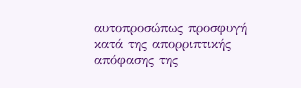αυτοπροσώπως προσφυγή κατά της απορριπτικής απόφασης της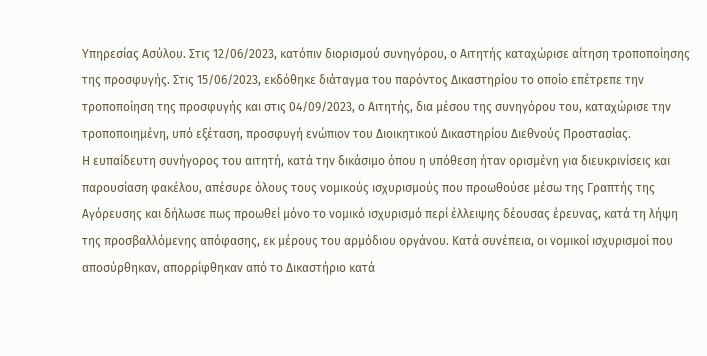Υπηρεσίας Ασύλου. Στις 12/06/2023, κατόπιν διορισμού συνηγόρου, ο Αιτητής καταχώρισε αίτηση τροποποίησης της προσφυγής. Στις 15/06/2023, εκδόθηκε διάταγμα του παρόντος Δικαστηρίου το οποίο επέτρεπε την τροποποίηση της προσφυγής και στις 04/09/2023, ο Αιτητής, δια μέσου της συνηγόρου του, καταχώρισε την τροποποιημένη, υπό εξέταση, προσφυγή ενώπιον του Διοικητικού Δικαστηρίου Διεθνούς Προστασίας.
Η ευπαίδευτη συνήγορος του αιτητή, κατά την δικάσιμο όπου η υπόθεση ήταν ορισμένη για διευκρινίσεις και παρουσίαση φακέλου, απέσυρε όλους τους νομικούς ισχυρισμούς που προωθούσε μέσω της Γραπτής της Αγόρευσης και δήλωσε πως προωθεί μόνο το νομικό ισχυρισμό περί έλλειψης δέουσας έρευνας, κατά τη λήψη της προσβαλλόμενης απόφασης, εκ μέρους του αρμόδιου οργάνου. Κατά συνέπεια, οι νομικοί ισχυρισμοί που αποσύρθηκαν, απορρίφθηκαν από το Δικαστήριο κατά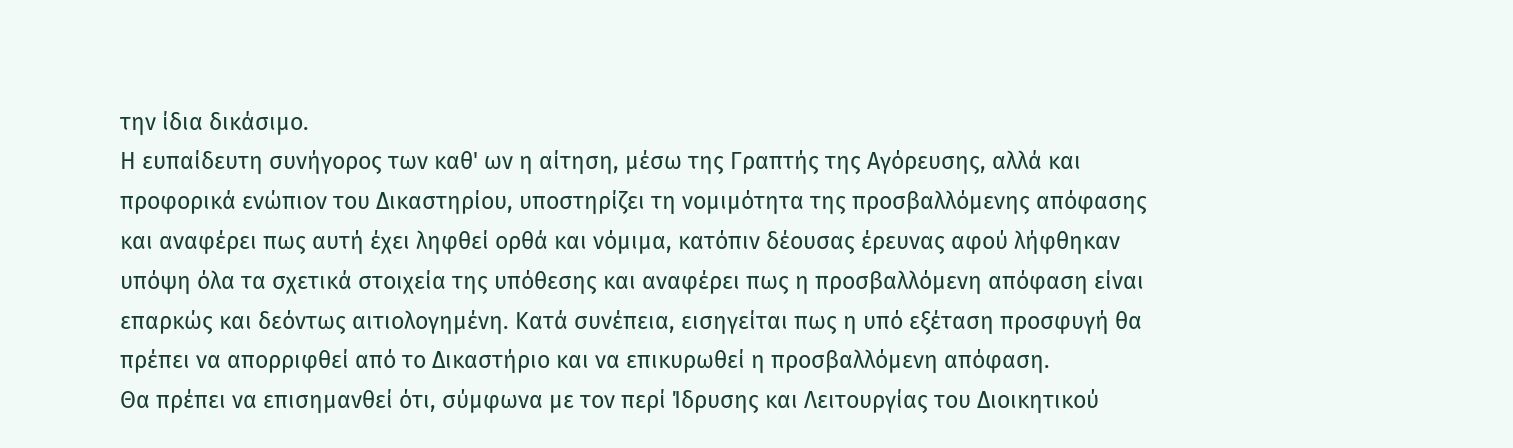την ίδια δικάσιμο.
Η ευπαίδευτη συνήγορος των καθ' ων η αίτηση, μέσω της Γραπτής της Αγόρευσης, αλλά και προφορικά ενώπιον του Δικαστηρίου, υποστηρίζει τη νομιμότητα της προσβαλλόμενης απόφασης και αναφέρει πως αυτή έχει ληφθεί ορθά και νόμιμα, κατόπιν δέουσας έρευνας αφού λήφθηκαν υπόψη όλα τα σχετικά στοιχεία της υπόθεσης και αναφέρει πως η προσβαλλόμενη απόφαση είναι επαρκώς και δεόντως αιτιολογημένη. Κατά συνέπεια, εισηγείται πως η υπό εξέταση προσφυγή θα πρέπει να απορριφθεί από το Δικαστήριο και να επικυρωθεί η προσβαλλόμενη απόφαση.
Θα πρέπει να επισημανθεί ότι, σύμφωνα με τον περί Ίδρυσης και Λειτουργίας του Διοικητικού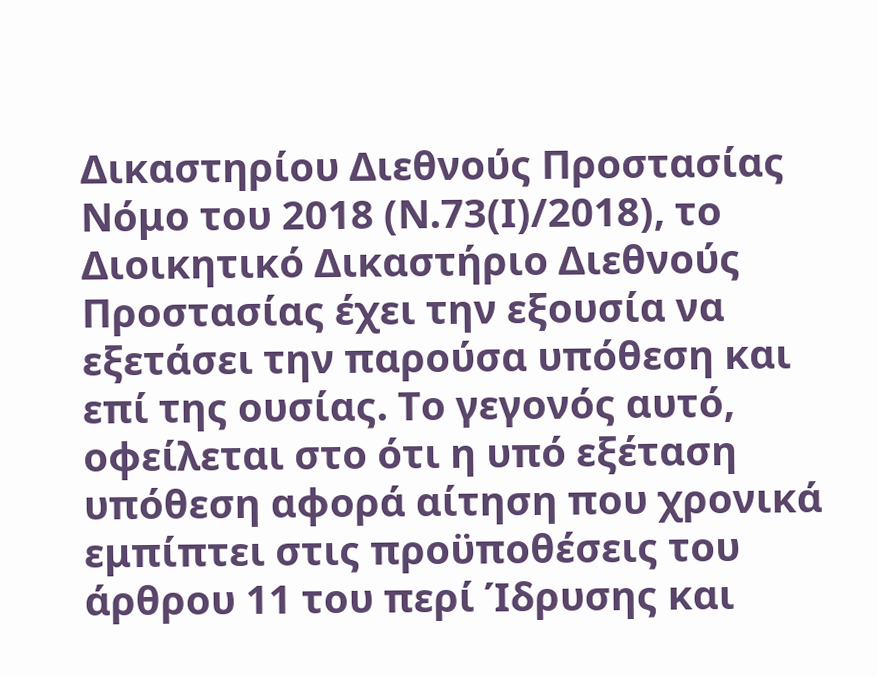Δικαστηρίου Διεθνούς Προστασίας Νόμο του 2018 (Ν.73(Ι)/2018), το Διοικητικό Δικαστήριο Διεθνούς Προστασίας έχει την εξουσία να εξετάσει την παρούσα υπόθεση και επί της ουσίας. Το γεγονός αυτό, οφείλεται στο ότι η υπό εξέταση υπόθεση αφορά αίτηση που χρονικά εμπίπτει στις προϋποθέσεις του άρθρου 11 του περί Ίδρυσης και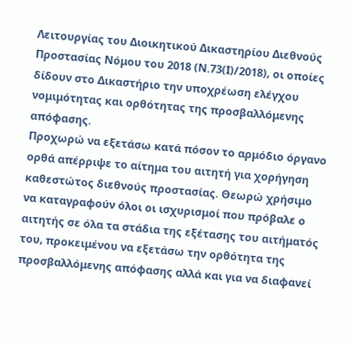Λειτουργίας του Διοικητικού Δικαστηρίου Διεθνούς Προστασίας Νόμου του 2018 (Ν.73(Ι)/2018), οι οποίες δίδουν στο Δικαστήριο την υποχρέωση ελέγχου νομιμότητας και ορθότητας της προσβαλλόμενης απόφασης.
Προχωρώ να εξετάσω κατά πόσον το αρμόδιο όργανο ορθά απέρριψε το αίτημα του αιτητή για χορήγηση καθεστώτος διεθνούς προστασίας. Θεωρώ χρήσιμο να καταγραφούν όλοι οι ισχυρισμοί που πρόβαλε ο αιτητής σε όλα τα στάδια της εξέτασης του αιτήματός του, προκειμένου να εξετάσω την ορθότητα της προσβαλλόμενης απόφασης αλλά και για να διαφανεί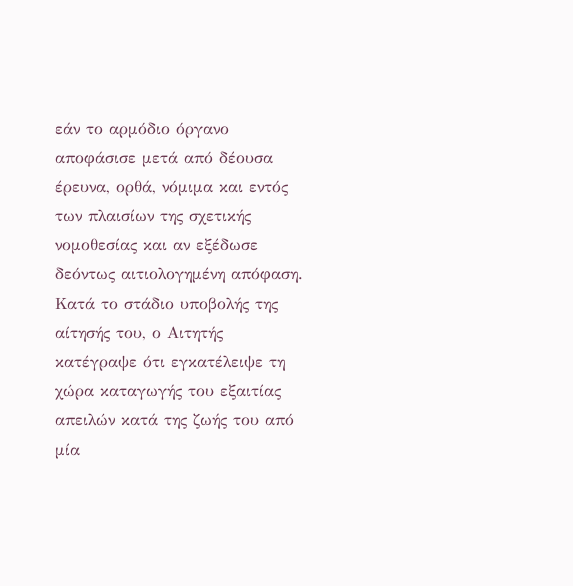εάν το αρμόδιο όργανο αποφάσισε μετά από δέουσα έρευνα, ορθά, νόμιμα και εντός των πλαισίων της σχετικής νομοθεσίας και αν εξέδωσε δεόντως αιτιολογημένη απόφαση.
Κατά το στάδιο υποβολής της αίτησής του, ο Αιτητής κατέγραψε ότι εγκατέλειψε τη χώρα καταγωγής του εξαιτίας απειλών κατά της ζωής του από μία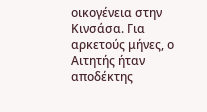οικογένεια στην Κινσάσα. Για αρκετούς μήνες, ο Αιτητής ήταν αποδέκτης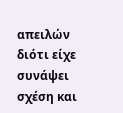απειλών διότι είχε συνάψει σχέση και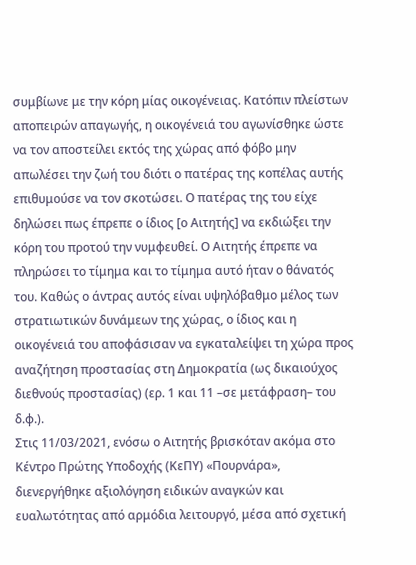συμβίωνε με την κόρη μίας οικογένειας. Κατόπιν πλείστων αποπειρών απαγωγής, η οικογένειά του αγωνίσθηκε ώστε να τον αποστείλει εκτός της χώρας από φόβο μην απωλέσει την ζωή του διότι ο πατέρας της κοπέλας αυτής επιθυμούσε να τον σκοτώσει. Ο πατέρας της του είχε δηλώσει πως έπρεπε ο ίδιος [ο Αιτητής] να εκδιώξει την κόρη του προτού την νυμφευθεί. Ο Αιτητής έπρεπε να πληρώσει το τίμημα και το τίμημα αυτό ήταν ο θάνατός του. Καθώς ο άντρας αυτός είναι υψηλόβαθμο μέλος των στρατιωτικών δυνάμεων της χώρας, ο ίδιος και η οικογένειά του αποφάσισαν να εγκαταλείψει τη χώρα προς αναζήτηση προστασίας στη Δημοκρατία (ως δικαιούχος διεθνούς προστασίας) (ερ. 1 και 11 –σε μετάφραση– του δ.φ.).
Στις 11/03/2021, ενόσω ο Αιτητής βρισκόταν ακόμα στο Κέντρο Πρώτης Υποδοχής (ΚεΠΥ) «Πουρνάρα», διενεργήθηκε αξιολόγηση ειδικών αναγκών και ευαλωτότητας από αρμόδια λειτουργό, μέσα από σχετική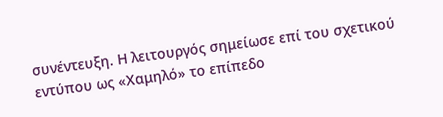συνέντευξη. Η λειτουργός σημείωσε επί του σχετικού εντύπου ως «Χαμηλό» το επίπεδο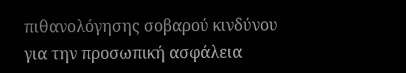πιθανολόγησης σοβαρού κινδύνου για την προσωπική ασφάλεια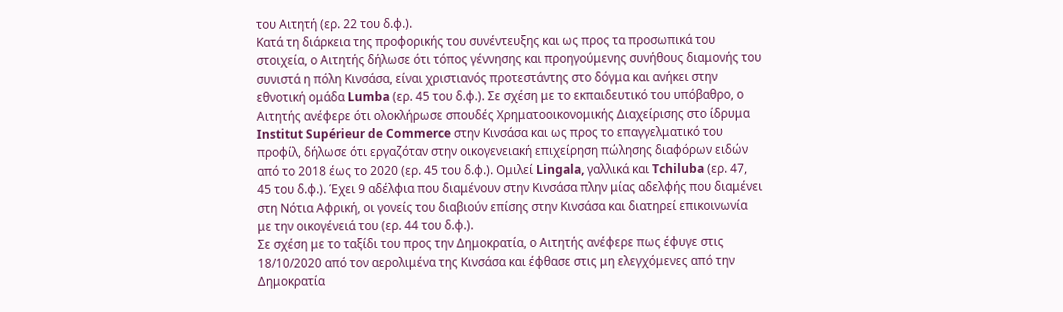του Αιτητή (ερ. 22 του δ.φ.).
Κατά τη διάρκεια της προφορικής του συνέντευξης και ως προς τα προσωπικά του στοιχεία, ο Αιτητής δήλωσε ότι τόπος γέννησης και προηγούμενης συνήθους διαμονής του συνιστά η πόλη Κινσάσα, είναι χριστιανός προτεστάντης στο δόγμα και ανήκει στην εθνοτική ομάδα Lumba (ερ. 45 του δ.φ.). Σε σχέση με το εκπαιδευτικό του υπόβαθρο, ο Αιτητής ανέφερε ότι ολοκλήρωσε σπουδές Χρηματοοικονομικής Διαχείρισης στο ίδρυμα Institut Supérieur de Commerce στην Κινσάσα και ως προς το επαγγελματικό του προφίλ, δήλωσε ότι εργαζόταν στην οικογενειακή επιχείρηση πώλησης διαφόρων ειδών από το 2018 έως το 2020 (ερ. 45 του δ.φ.). Ομιλεί Lingala, γαλλικά και Tchiluba (ερ. 47, 45 του δ.φ.). Έχει 9 αδέλφια που διαμένουν στην Κινσάσα πλην μίας αδελφής που διαμένει στη Νότια Αφρική, οι γονείς του διαβιούν επίσης στην Κινσάσα και διατηρεί επικοινωνία με την οικογένειά του (ερ. 44 του δ.φ.).
Σε σχέση με το ταξίδι του προς την Δημοκρατία, ο Αιτητής ανέφερε πως έφυγε στις 18/10/2020 από τον αερολιμένα της Κινσάσα και έφθασε στις μη ελεγχόμενες από την Δημοκρατία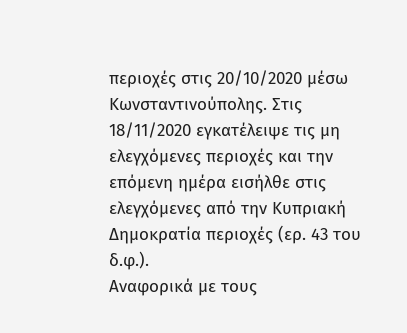περιοχές στις 20/10/2020 μέσω Κωνσταντινούπολης. Στις 18/11/2020 εγκατέλειψε τις μη ελεγχόμενες περιοχές και την επόμενη ημέρα εισήλθε στις ελεγχόμενες από την Κυπριακή Δημοκρατία περιοχές (ερ. 43 του δ.φ.).
Αναφορικά με τους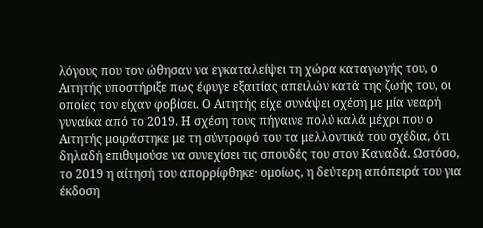λόγους που τον ώθησαν να εγκαταλείψει τη χώρα καταγωγής του, ο Αιτητής υποστήριξε πως έφυγε εξαιτίας απειλών κατά της ζωής του, οι οποίες τον είχαν φοβίσει. Ο Αιτητής είχε συνάψει σχέση με μία νεαρή γυναίκα από το 2019. Η σχέση τους πήγαινε πολύ καλά μέχρι που ο Αιτητής μοιράστηκε με τη σύντροφό του τα μελλοντικά του σχέδια, ότι δηλαδή επιθυμούσε να συνεχίσει τις σπουδές του στον Καναδά. Ωστόσο, το 2019 η αίτησή του απορρίφθηκε· ομοίως, η δεύτερη απόπειρά του για έκδοση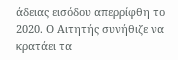άδειας εισόδου απερρίφθη το 2020. Ο Αιτητής συνήθιζε να κρατάει τα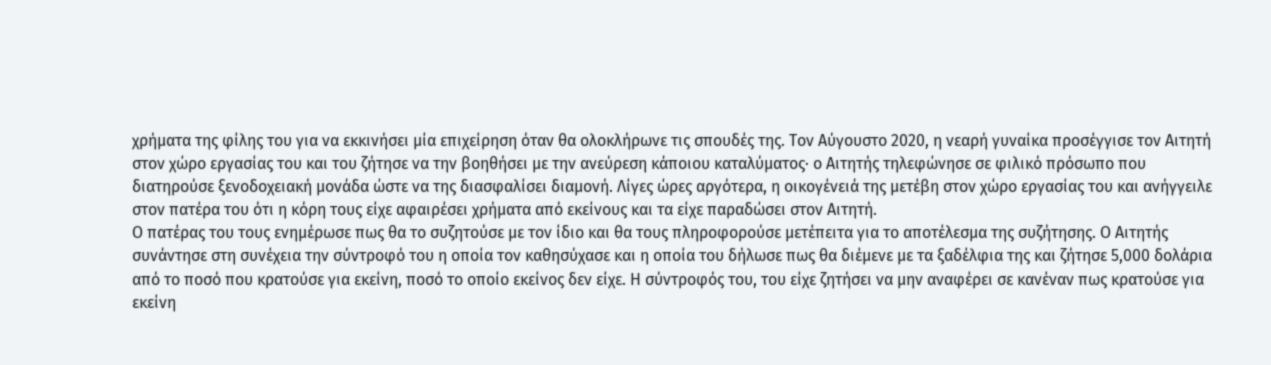χρήματα της φίλης του για να εκκινήσει μία επιχείρηση όταν θα ολοκλήρωνε τις σπουδές της. Τον Αύγουστο 2020, η νεαρή γυναίκα προσέγγισε τον Αιτητή στον χώρο εργασίας του και του ζήτησε να την βοηθήσει με την ανεύρεση κάποιου καταλύματος· ο Αιτητής τηλεφώνησε σε φιλικό πρόσωπο που διατηρούσε ξενοδοχειακή μονάδα ώστε να της διασφαλίσει διαμονή. Λίγες ώρες αργότερα, η οικογένειά της μετέβη στον χώρο εργασίας του και ανήγγειλε στον πατέρα του ότι η κόρη τους είχε αφαιρέσει χρήματα από εκείνους και τα είχε παραδώσει στον Αιτητή.
Ο πατέρας του τους ενημέρωσε πως θα το συζητούσε με τον ίδιο και θα τους πληροφορούσε μετέπειτα για το αποτέλεσμα της συζήτησης. Ο Αιτητής συνάντησε στη συνέχεια την σύντροφό του η οποία τον καθησύχασε και η οποία του δήλωσε πως θα διέμενε με τα ξαδέλφια της και ζήτησε 5,000 δολάρια από το ποσό που κρατούσε για εκείνη, ποσό το οποίο εκείνος δεν είχε. Η σύντροφός του, του είχε ζητήσει να μην αναφέρει σε κανέναν πως κρατούσε για εκείνη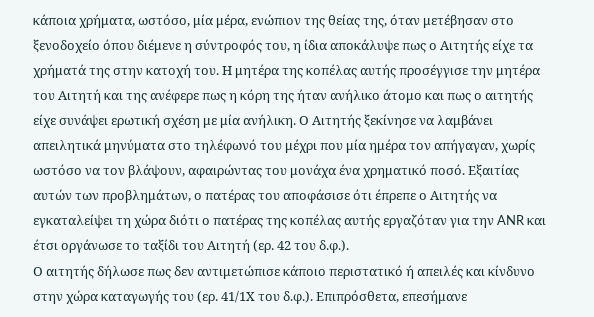κάποια χρήματα, ωστόσο, μία μέρα, ενώπιον της θείας της, όταν μετέβησαν στο ξενοδοχείο όπου διέμενε η σύντροφός του, η ίδια αποκάλυψε πως ο Αιτητής είχε τα χρήματά της στην κατοχή του. Η μητέρα της κοπέλας αυτής προσέγγισε την μητέρα του Αιτητή και της ανέφερε πως η κόρη της ήταν ανήλικο άτομο και πως ο αιτητής είχε συνάψει ερωτική σχέση με μία ανήλικη. Ο Αιτητής ξεκίνησε να λαμβάνει απειλητικά μηνύματα στο τηλέφωνό του μέχρι που μία ημέρα τον απήγαγαν, χωρίς ωστόσο να τον βλάψουν, αφαιρώντας του μονάχα ένα χρηματικό ποσό. Εξαιτίας αυτών των προβλημάτων, ο πατέρας του αποφάσισε ότι έπρεπε ο Αιτητής να εγκαταλείψει τη χώρα διότι ο πατέρας της κοπέλας αυτής εργαζόταν για την ANR και έτσι οργάνωσε το ταξίδι του Αιτητή (ερ. 42 του δ.φ.).
Ο αιτητής δήλωσε πως δεν αντιμετώπισε κάποιο περιστατικό ή απειλές και κίνδυνο στην χώρα καταγωγής του (ερ. 41/1Χ του δ.φ.). Επιπρόσθετα, επεσήμανε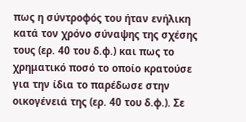πως η σύντροφός του ήταν ενήλικη κατά τον χρόνο σύναψης της σχέσης τους (ερ. 40 του δ.φ.) και πως το χρηματικό ποσό το οποίο κρατούσε για την ίδια το παρέδωσε στην οικογένειά της (ερ. 40 του δ.φ.). Σε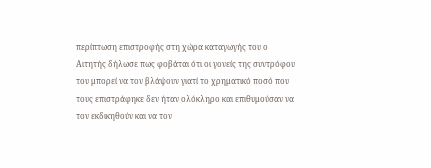περίπτωση επιστροφής στη χώρα καταγωγής του ο Αιτητής δήλωσε πως φοβάται ότι οι γονείς της συντρόφου του μπορεί να τον βλάψουν γιατί το χρηματικό ποσό που τους επιστράφηκε δεν ήταν ολόκληρο και επιθυμούσαν να τον εκδικηθούν και να τον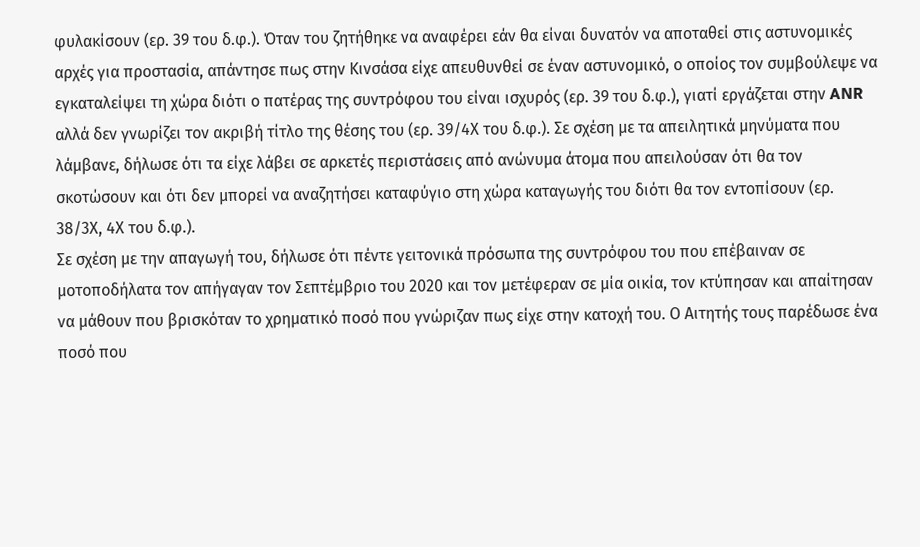φυλακίσουν (ερ. 39 του δ.φ.). Όταν του ζητήθηκε να αναφέρει εάν θα είναι δυνατόν να αποταθεί στις αστυνομικές αρχές για προστασία, απάντησε πως στην Κινσάσα είχε απευθυνθεί σε έναν αστυνομικό, ο οποίος τον συμβούλεψε να εγκαταλείψει τη χώρα διότι ο πατέρας της συντρόφου του είναι ισχυρός (ερ. 39 του δ.φ.), γιατί εργάζεται στην ANR αλλά δεν γνωρίζει τον ακριβή τίτλο της θέσης του (ερ. 39/4Χ του δ.φ.). Σε σχέση με τα απειλητικά μηνύματα που λάμβανε, δήλωσε ότι τα είχε λάβει σε αρκετές περιστάσεις από ανώνυμα άτομα που απειλούσαν ότι θα τον σκοτώσουν και ότι δεν μπορεί να αναζητήσει καταφύγιο στη χώρα καταγωγής του διότι θα τον εντοπίσουν (ερ. 38/3Χ, 4Χ του δ.φ.).
Σε σχέση με την απαγωγή του, δήλωσε ότι πέντε γειτονικά πρόσωπα της συντρόφου του που επέβαιναν σε μοτοποδήλατα τον απήγαγαν τον Σεπτέμβριο του 2020 και τον μετέφεραν σε μία οικία, τον κτύπησαν και απαίτησαν να μάθουν που βρισκόταν το χρηματικό ποσό που γνώριζαν πως είχε στην κατοχή του. Ο Αιτητής τους παρέδωσε ένα ποσό που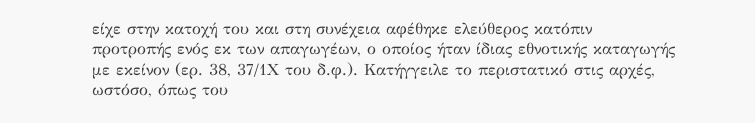είχε στην κατοχή του και στη συνέχεια αφέθηκε ελεύθερος κατόπιν προτροπής ενός εκ των απαγωγέων, ο οποίος ήταν ίδιας εθνοτικής καταγωγής με εκείνον (ερ. 38, 37/1Χ του δ.φ.). Κατήγγειλε το περιστατικό στις αρχές, ωστόσο, όπως του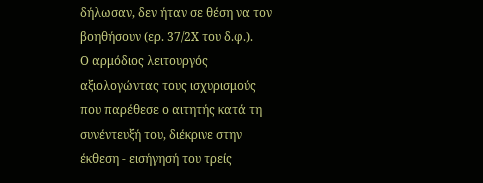δήλωσαν, δεν ήταν σε θέση να τον βοηθήσουν (ερ. 37/2Χ του δ.φ.).
Ο αρμόδιος λειτουργός αξιολογώντας τους ισχυρισμούς που παρέθεσε ο αιτητής κατά τη συνέντευξή του, διέκρινε στην έκθεση - εισήγησή του τρείς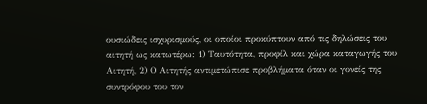ουσιώδεις ισχυρισμούς, οι οποίοι προκύπτουν από τις δηλώσεις του αιτητή ως κατωτέρω: 1) Ταυτότητα, προφίλ και χώρα καταγωγής του Αιτητή, 2) Ο Αιτητής αντιμετώπισε προβλήματα όταν οι γονείς της συντρόφου του τον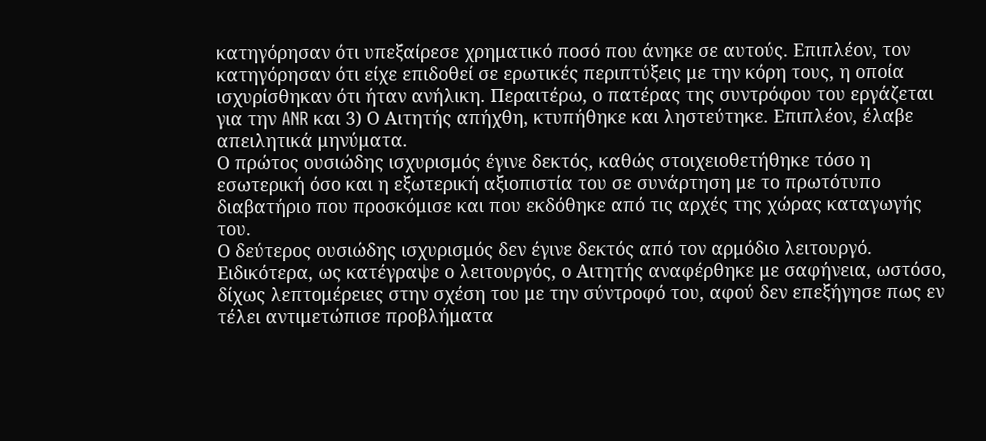κατηγόρησαν ότι υπεξαίρεσε χρηματικό ποσό που άνηκε σε αυτούς. Επιπλέον, τον κατηγόρησαν ότι είχε επιδοθεί σε ερωτικές περιπτύξεις με την κόρη τους, η οποία ισχυρίσθηκαν ότι ήταν ανήλικη. Περαιτέρω, ο πατέρας της συντρόφου του εργάζεται για την ANR και 3) Ο Αιτητής απήχθη, κτυπήθηκε και ληστεύτηκε. Επιπλέον, έλαβε απειλητικά μηνύματα.
Ο πρώτος ουσιώδης ισχυρισμός έγινε δεκτός, καθώς στοιχειοθετήθηκε τόσο η εσωτερική όσο και η εξωτερική αξιοπιστία του σε συνάρτηση με το πρωτότυπο διαβατήριο που προσκόμισε και που εκδόθηκε από τις αρχές της χώρας καταγωγής του.
Ο δεύτερος ουσιώδης ισχυρισμός δεν έγινε δεκτός από τον αρμόδιο λειτουργό. Ειδικότερα, ως κατέγραψε ο λειτουργός, ο Αιτητής αναφέρθηκε με σαφήνεια, ωστόσο, δίχως λεπτομέρειες στην σχέση του με την σύντροφό του, αφού δεν επεξήγησε πως εν τέλει αντιμετώπισε προβλήματα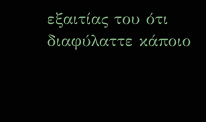εξαιτίας του ότι διαφύλαττε κάποιο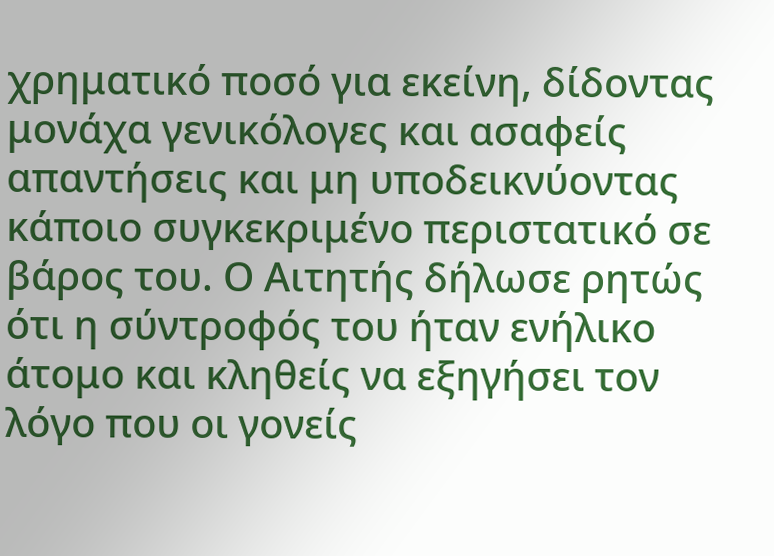χρηματικό ποσό για εκείνη, δίδοντας μονάχα γενικόλογες και ασαφείς απαντήσεις και μη υποδεικνύοντας κάποιο συγκεκριμένο περιστατικό σε βάρος του. Ο Αιτητής δήλωσε ρητώς ότι η σύντροφός του ήταν ενήλικο άτομο και κληθείς να εξηγήσει τον λόγο που οι γονείς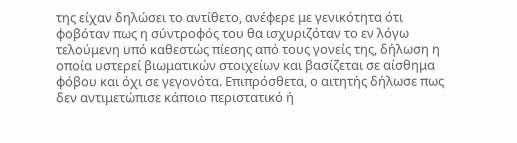της είχαν δηλώσει το αντίθετο, ανέφερε με γενικότητα ότι φοβόταν πως η σύντροφός του θα ισχυριζόταν το εν λόγω τελούμενη υπό καθεστώς πίεσης από τους γονείς της, δήλωση η οποία υστερεί βιωματικών στοιχείων και βασίζεται σε αίσθημα φόβου και όχι σε γεγονότα. Επιπρόσθετα, ο αιτητής δήλωσε πως δεν αντιμετώπισε κάποιο περιστατικό ή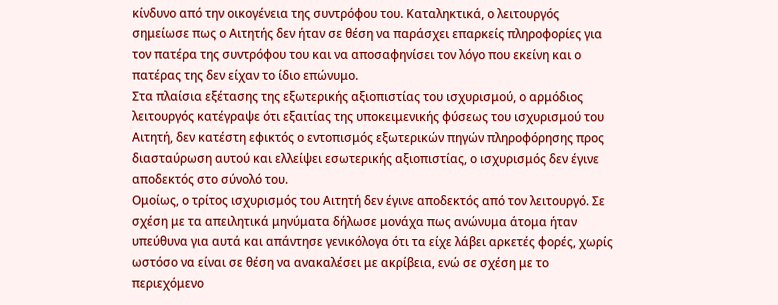κίνδυνο από την οικογένεια της συντρόφου του. Καταληκτικά, ο λειτουργός σημείωσε πως ο Αιτητής δεν ήταν σε θέση να παράσχει επαρκείς πληροφορίες για τον πατέρα της συντρόφου του και να αποσαφηνίσει τον λόγο που εκείνη και ο πατέρας της δεν είχαν το ίδιο επώνυμο.
Στα πλαίσια εξέτασης της εξωτερικής αξιοπιστίας του ισχυρισμού, ο αρμόδιος λειτουργός κατέγραψε ότι εξαιτίας της υποκειμενικής φύσεως του ισχυρισμού του Αιτητή, δεν κατέστη εφικτός ο εντοπισμός εξωτερικών πηγών πληροφόρησης προς διασταύρωση αυτού και ελλείψει εσωτερικής αξιοπιστίας, ο ισχυρισμός δεν έγινε αποδεκτός στο σύνολό του.
Ομοίως, ο τρίτος ισχυρισμός του Αιτητή δεν έγινε αποδεκτός από τον λειτουργό. Σε σχέση με τα απειλητικά μηνύματα δήλωσε μονάχα πως ανώνυμα άτομα ήταν υπεύθυνα για αυτά και απάντησε γενικόλογα ότι τα είχε λάβει αρκετές φορές, χωρίς ωστόσο να είναι σε θέση να ανακαλέσει με ακρίβεια, ενώ σε σχέση με το περιεχόμενο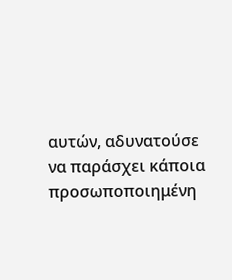αυτών, αδυνατούσε να παράσχει κάποια προσωποποιημένη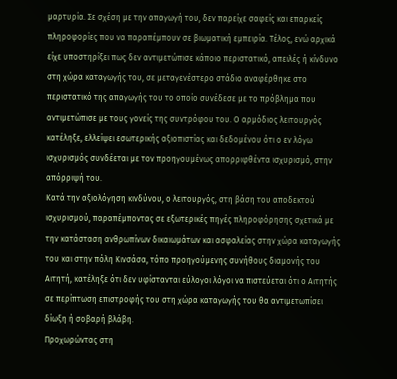μαρτυρία. Σε σχέση με την απαγωγή του, δεν παρείχε σαφείς και επαρκείς πληροφορίες που να παραπέμπουν σε βιωματική εμπειρία. Τέλος, ενώ αρχικά είχε υποστηρίξει πως δεν αντιμετώπισε κάποιο περιστατικό, απειλές ή κίνδυνο στη χώρα καταγωγής του, σε μεταγενέστερο στάδιο αναφέρθηκε στο περιστατικό της απαγωγής του το οποίο συνέδεσε με το πρόβλημα που αντιμετώπισε με τους γονείς της συντρόφου του. Ο αρμόδιος λειτουργός κατέληξε, ελλείψει εσωτερικής αξιοπιστίας και δεδομένου ότι ο εν λόγω ισχυρισμός συνδέεται με τον προηγουμένως απορριφθέντα ισχυρισμό, στην απόρριψή του.
Κατά την αξιολόγηση κινδύνου, ο λειτουργός, στη βάση του αποδεκτού ισχυρισμού, παραπέμποντας σε εξωτερικές πηγές πληροφόρησης σχετικά με την κατάσταση ανθρωπίνων δικαιωμάτων και ασφαλείας στην χώρα καταγωγής του και στην πόλη Κινσάσα, τόπο προηγούμενης συνήθους διαμονής του Αιτητή, κατέληξε ότι δεν υφίστανται εύλογοι λόγοι να πιστεύεται ότι ο Αιτητής σε περίπτωση επιστροφής του στη χώρα καταγωγής του θα αντιμετωπίσει δίωξη ή σοβαρή βλάβη.
Προχωρώντας στη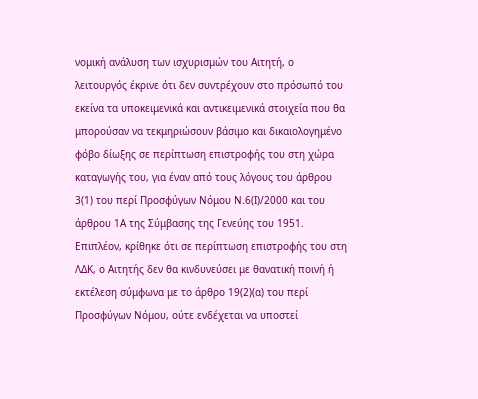νομική ανάλυση των ισχυρισμών του Αιτητή, ο λειτουργός έκρινε ότι δεν συντρέχουν στο πρόσωπό του εκείνα τα υποκειμενικά και αντικειμενικά στοιχεία που θα μπορούσαν να τεκμηριώσουν βάσιμο και δικαιολογημένο φόβο δίωξης σε περίπτωση επιστροφής του στη χώρα καταγωγής του, για έναν από τους λόγους του άρθρου 3(1) του περί Προσφύγων Νόμου Ν.6(Ι)/2000 και του άρθρου 1Α της Σύμβασης της Γενεύης του 1951. Επιπλέον, κρίθηκε ότι σε περίπτωση επιστροφής του στη ΛΔΚ, ο Αιτητής δεν θα κινδυνεύσει με θανατική ποινή ή εκτέλεση σύμφωνα με το άρθρο 19(2)(α) του περί Προσφύγων Νόμου, ούτε ενδέχεται να υποστεί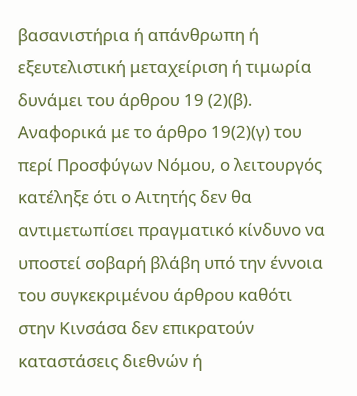βασανιστήρια ή απάνθρωπη ή εξευτελιστική μεταχείριση ή τιμωρία δυνάμει του άρθρου 19 (2)(β). Αναφορικά με το άρθρο 19(2)(γ) του περί Προσφύγων Νόμου, ο λειτουργός κατέληξε ότι ο Αιτητής δεν θα αντιμετωπίσει πραγματικό κίνδυνο να υποστεί σοβαρή βλάβη υπό την έννοια του συγκεκριμένου άρθρου καθότι στην Κινσάσα δεν επικρατούν καταστάσεις διεθνών ή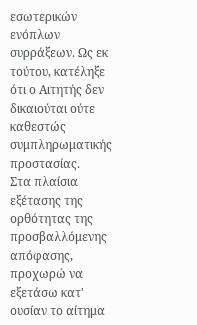εσωτερικών ενόπλων συρράξεων. Ως εκ τούτου, κατέληξε ότι ο Αιτητής δεν δικαιούται ούτε καθεστώς συμπληρωματικής προστασίας.
Στα πλαίσια εξέτασης της ορθότητας της προσβαλλόμενης απόφασης, προχωρώ να εξετάσω κατ' ουσίαν το αίτημα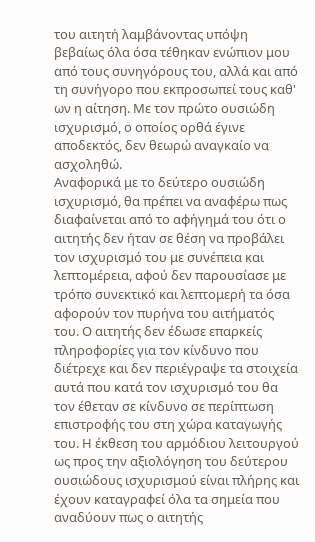του αιτητή λαμβάνοντας υπόψη βεβαίως όλα όσα τέθηκαν ενώπιον μου από τους συνηγόρους του, αλλά και από τη συνήγορο που εκπροσωπεί τους καθ' ων η αίτηση. Με τον πρώτο ουσιώδη ισχυρισμό, ο οποίος ορθά έγινε αποδεκτός, δεν θεωρώ αναγκαίο να ασχοληθώ.
Αναφορικά με το δεύτερο ουσιώδη ισχυρισμό, θα πρέπει να αναφέρω πως διαφαίνεται από το αφήγημά του ότι ο αιτητής δεν ήταν σε θέση να προβάλει τον ισχυρισμό του με συνέπεια και λεπτομέρεια, αφού δεν παρουσίασε με τρόπο συνεκτικό και λεπτομερή τα όσα αφορούν τον πυρήνα του αιτήματός του. Ο αιτητής δεν έδωσε επαρκείς πληροφορίες για τον κίνδυνο που διέτρεχε και δεν περιέγραψε τα στοιχεία αυτά που κατά τον ισχυρισμό του θα τον έθεταν σε κίνδυνο σε περίπτωση επιστροφής του στη χώρα καταγωγής του. Η έκθεση του αρμόδιου λειτουργού ως προς την αξιολόγηση του δεύτερου ουσιώδους ισχυρισμού είναι πλήρης και έχουν καταγραφεί όλα τα σημεία που αναδύουν πως ο αιτητής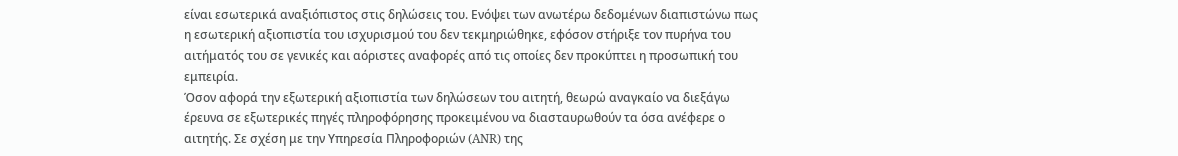είναι εσωτερικά αναξιόπιστος στις δηλώσεις του. Ενόψει των ανωτέρω δεδομένων διαπιστώνω πως η εσωτερική αξιοπιστία του ισχυρισμού του δεν τεκμηριώθηκε, εφόσον στήριξε τον πυρήνα του αιτήματός του σε γενικές και αόριστες αναφορές από τις οποίες δεν προκύπτει η προσωπική του εμπειρία.
Όσον αφορά την εξωτερική αξιοπιστία των δηλώσεων του αιτητή, θεωρώ αναγκαίο να διεξάγω έρευνα σε εξωτερικές πηγές πληροφόρησης προκειμένου να διασταυρωθούν τα όσα ανέφερε ο αιτητής. Σε σχέση με την Υπηρεσία Πληροφοριών (ANR) της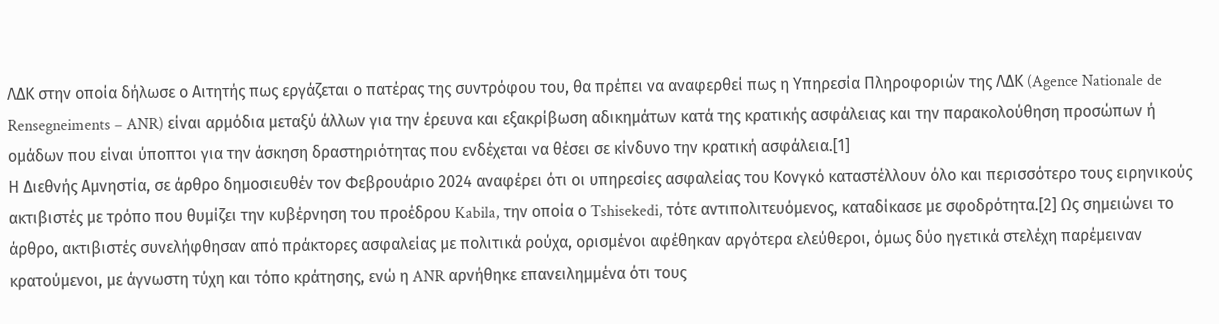ΛΔΚ στην οποία δήλωσε ο Αιτητής πως εργάζεται ο πατέρας της συντρόφου του, θα πρέπει να αναφερθεί πως η Υπηρεσία Πληροφοριών της ΛΔΚ (Agence Nationale de Rensegneiments – ANR) είναι αρμόδια μεταξύ άλλων για την έρευνα και εξακρίβωση αδικημάτων κατά της κρατικής ασφάλειας και την παρακολούθηση προσώπων ή ομάδων που είναι ύποπτοι για την άσκηση δραστηριότητας που ενδέχεται να θέσει σε κίνδυνο την κρατική ασφάλεια.[1]
Η Διεθνής Αμνηστία, σε άρθρο δημοσιευθέν τον Φεβρουάριο 2024 αναφέρει ότι οι υπηρεσίες ασφαλείας του Κονγκό καταστέλλουν όλο και περισσότερο τους ειρηνικούς ακτιβιστές με τρόπο που θυμίζει την κυβέρνηση του προέδρου Kabila, την οποία ο Tshisekedi, τότε αντιπολιτευόμενος, καταδίκασε με σφοδρότητα.[2] Ως σημειώνει το άρθρο, ακτιβιστές συνελήφθησαν από πράκτορες ασφαλείας με πολιτικά ρούχα, ορισμένοι αφέθηκαν αργότερα ελεύθεροι, όμως δύο ηγετικά στελέχη παρέμειναν κρατούμενοι, με άγνωστη τύχη και τόπο κράτησης, ενώ η ANR αρνήθηκε επανειλημμένα ότι τους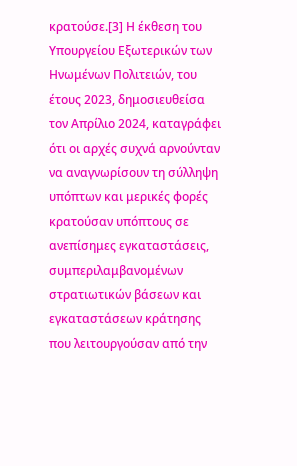κρατούσε.[3] Η έκθεση του Υπουργείου Εξωτερικών των Ηνωμένων Πολιτειών, του έτους 2023, δημοσιευθείσα τον Απρίλιο 2024, καταγράφει ότι οι αρχές συχνά αρνούνταν να αναγνωρίσουν τη σύλληψη υπόπτων και μερικές φορές κρατούσαν υπόπτους σε ανεπίσημες εγκαταστάσεις, συμπεριλαμβανομένων στρατιωτικών βάσεων και εγκαταστάσεων κράτησης που λειτουργούσαν από την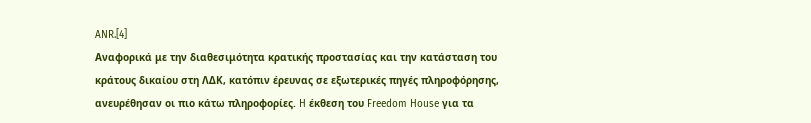ANR.[4]
Αναφορικά με την διαθεσιμότητα κρατικής προστασίας και την κατάσταση του κράτους δικαίου στη ΛΔΚ, κατόπιν έρευνας σε εξωτερικές πηγές πληροφόρησης, ανευρέθησαν οι πιο κάτω πληροφορίες. H έκθεση του Freedom House για τα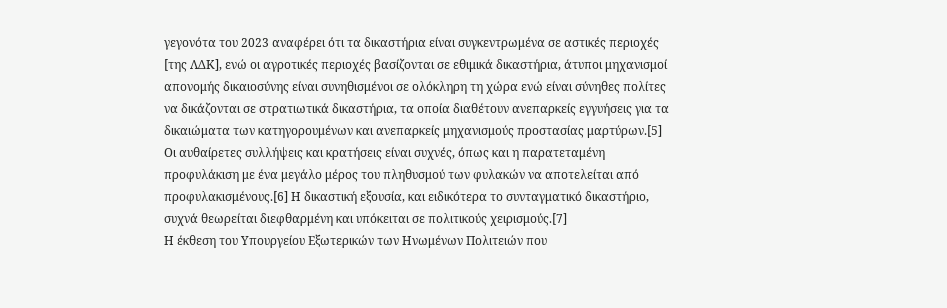γεγονότα του 2023 αναφέρει ότι τα δικαστήρια είναι συγκεντρωμένα σε αστικές περιοχές [της ΛΔΚ], ενώ οι αγροτικές περιοχές βασίζονται σε εθιμικά δικαστήρια, άτυποι μηχανισμοί απονομής δικαιοσύνης είναι συνηθισμένοι σε ολόκληρη τη χώρα ενώ είναι σύνηθες πολίτες να δικάζονται σε στρατιωτικά δικαστήρια, τα οποία διαθέτουν ανεπαρκείς εγγυήσεις για τα δικαιώματα των κατηγορουμένων και ανεπαρκείς μηχανισμούς προστασίας μαρτύρων.[5] Οι αυθαίρετες συλλήψεις και κρατήσεις είναι συχνές, όπως και η παρατεταμένη προφυλάκιση με ένα μεγάλο μέρος του πληθυσμού των φυλακών να αποτελείται από προφυλακισμένους.[6] Η δικαστική εξουσία, και ειδικότερα το συνταγματικό δικαστήριο, συχνά θεωρείται διεφθαρμένη και υπόκειται σε πολιτικούς χειρισμούς.[7]
Η έκθεση του Υπουργείου Εξωτερικών των Ηνωμένων Πολιτειών που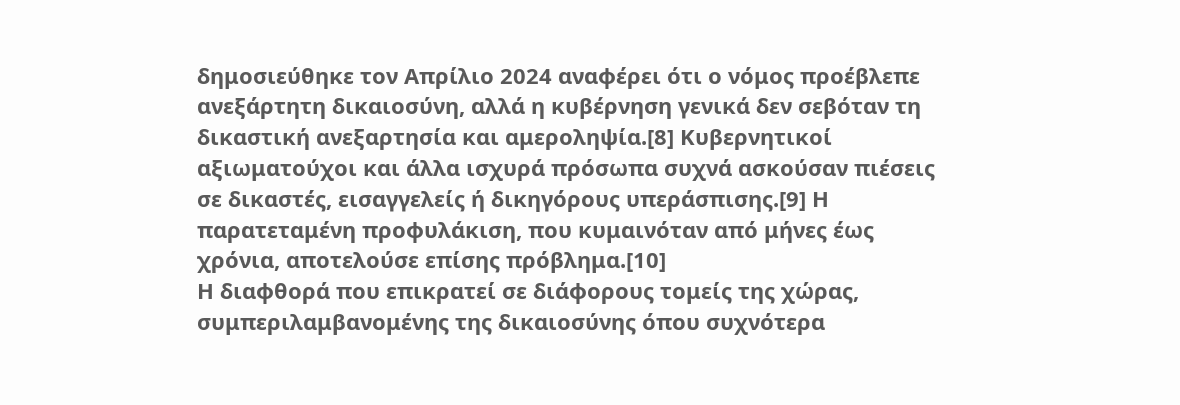δημοσιεύθηκε τον Απρίλιο 2024 αναφέρει ότι ο νόμος προέβλεπε ανεξάρτητη δικαιοσύνη, αλλά η κυβέρνηση γενικά δεν σεβόταν τη δικαστική ανεξαρτησία και αμεροληψία.[8] Κυβερνητικοί αξιωματούχοι και άλλα ισχυρά πρόσωπα συχνά ασκούσαν πιέσεις σε δικαστές, εισαγγελείς ή δικηγόρους υπεράσπισης.[9] Η παρατεταμένη προφυλάκιση, που κυμαινόταν από μήνες έως χρόνια, αποτελούσε επίσης πρόβλημα.[10]
Η διαφθορά που επικρατεί σε διάφορους τομείς της χώρας, συμπεριλαμβανομένης της δικαιοσύνης όπου συχνότερα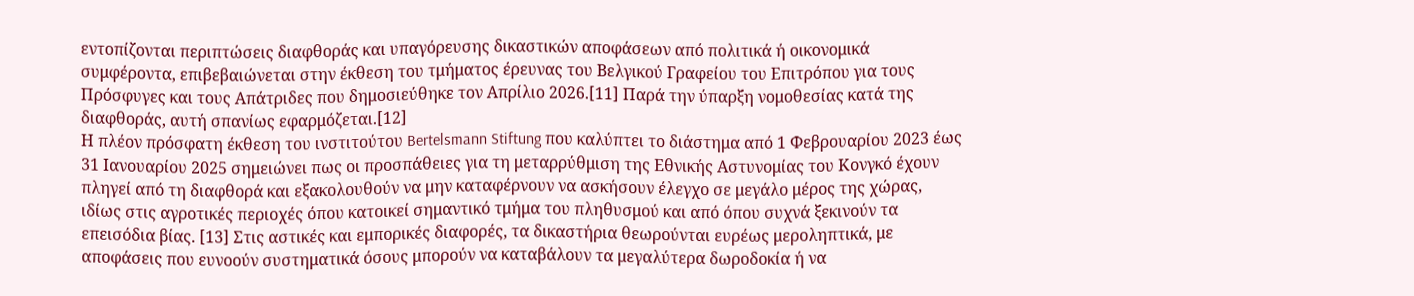εντοπίζονται περιπτώσεις διαφθοράς και υπαγόρευσης δικαστικών αποφάσεων από πολιτικά ή οικονομικά συμφέροντα, επιβεβαιώνεται στην έκθεση του τμήματος έρευνας του Βελγικού Γραφείου του Επιτρόπου για τους Πρόσφυγες και τους Απάτριδες που δημοσιεύθηκε τον Απρίλιο 2026.[11] Παρά την ύπαρξη νομοθεσίας κατά της διαφθοράς, αυτή σπανίως εφαρμόζεται.[12]
Η πλέον πρόσφατη έκθεση του ινστιτούτου Bertelsmann Stiftung που καλύπτει το διάστημα από 1 Φεβρουαρίου 2023 έως 31 Ιανουαρίου 2025 σημειώνει πως οι προσπάθειες για τη μεταρρύθμιση της Εθνικής Αστυνομίας του Κονγκό έχουν πληγεί από τη διαφθορά και εξακολουθούν να μην καταφέρνουν να ασκήσουν έλεγχο σε μεγάλο μέρος της χώρας, ιδίως στις αγροτικές περιοχές όπου κατοικεί σημαντικό τμήμα του πληθυσμού και από όπου συχνά ξεκινούν τα επεισόδια βίας. [13] Στις αστικές και εμπορικές διαφορές, τα δικαστήρια θεωρούνται ευρέως μεροληπτικά, με αποφάσεις που ευνοούν συστηματικά όσους μπορούν να καταβάλουν τα μεγαλύτερα δωροδοκία ή να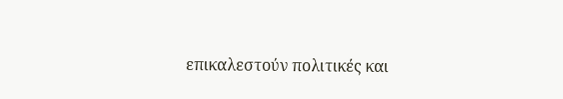επικαλεστούν πολιτικές και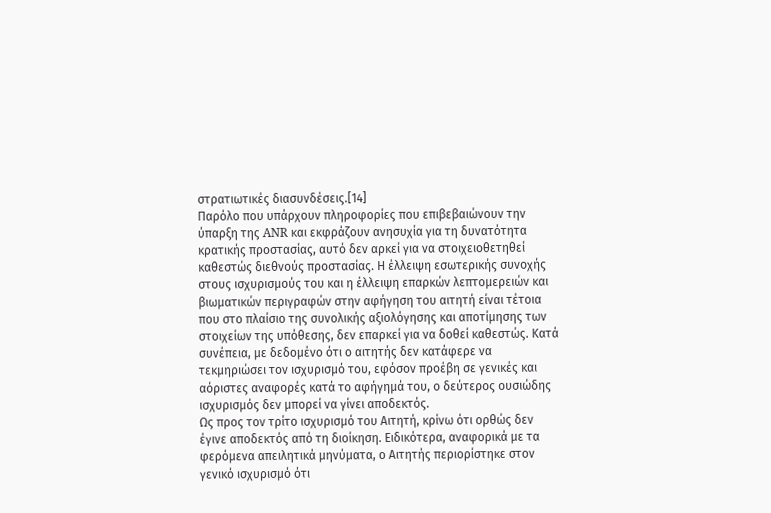στρατιωτικές διασυνδέσεις.[14]
Παρόλο που υπάρχουν πληροφορίες που επιβεβαιώνουν την ύπαρξη της ANR και εκφράζουν ανησυχία για τη δυνατότητα κρατικής προστασίας, αυτό δεν αρκεί για να στοιχειοθετηθεί καθεστώς διεθνούς προστασίας. Η έλλειψη εσωτερικής συνοχής στους ισχυρισμούς του και η έλλειψη επαρκών λεπτομερειών και βιωματικών περιγραφών στην αφήγηση του αιτητή είναι τέτοια που στο πλαίσιο της συνολικής αξιολόγησης και αποτίμησης των στοιχείων της υπόθεσης, δεν επαρκεί για να δοθεί καθεστώς. Κατά συνέπεια, με δεδομένο ότι ο αιτητής δεν κατάφερε να τεκμηριώσει τον ισχυρισμό του, εφόσον προέβη σε γενικές και αόριστες αναφορές κατά το αφήγημά του, ο δεύτερος ουσιώδης ισχυρισμός δεν μπορεί να γίνει αποδεκτός.
Ως προς τον τρίτο ισχυρισμό του Αιτητή, κρίνω ότι ορθώς δεν έγινε αποδεκτός από τη διοίκηση. Ειδικότερα, αναφορικά με τα φερόμενα απειλητικά μηνύματα, ο Αιτητής περιορίστηκε στον γενικό ισχυρισμό ότι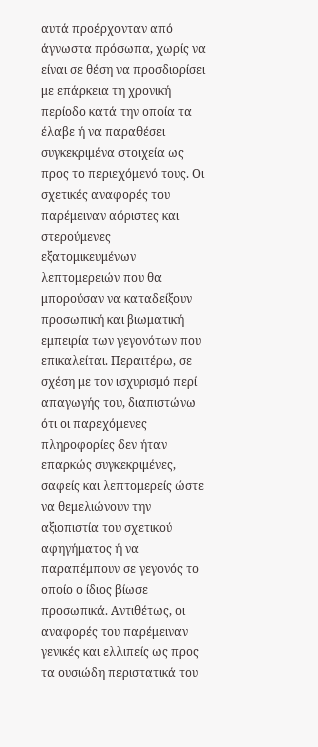αυτά προέρχονταν από άγνωστα πρόσωπα, χωρίς να είναι σε θέση να προσδιορίσει με επάρκεια τη χρονική περίοδο κατά την οποία τα έλαβε ή να παραθέσει συγκεκριμένα στοιχεία ως προς το περιεχόμενό τους. Οι σχετικές αναφορές του παρέμειναν αόριστες και στερούμενες εξατομικευμένων λεπτομερειών που θα μπορούσαν να καταδείξουν προσωπική και βιωματική εμπειρία των γεγονότων που επικαλείται. Περαιτέρω, σε σχέση με τον ισχυρισμό περί απαγωγής του, διαπιστώνω ότι οι παρεχόμενες πληροφορίες δεν ήταν επαρκώς συγκεκριμένες, σαφείς και λεπτομερείς ώστε να θεμελιώνουν την αξιοπιστία του σχετικού αφηγήματος ή να παραπέμπουν σε γεγονός το οποίο ο ίδιος βίωσε προσωπικά. Αντιθέτως, οι αναφορές του παρέμειναν γενικές και ελλιπείς ως προς τα ουσιώδη περιστατικά του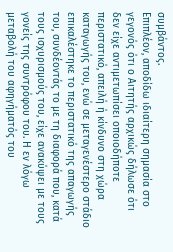συμβάντος.
Επιπλέον, αποδίδω ιδιαίτερη σημασία στο γεγονός ότι ο Αιτητής αρχικώς δήλωσε ότι δεν είχε αντιμετωπίσει οποιοδήποτε περιστατικό, απειλή ή κίνδυνο στη χώρα καταγωγής του, ενώ σε μεταγενέστερο στάδιο επικαλέστηκε το περιστατικό της απαγωγής του, συνδέοντάς το με τη διαφορά που, κατά τους ισχυρισμούς του, είχε ανακύψει με τους γονείς της συντρόφου του. Η εν λόγω μεταβολή του αφηγήματός του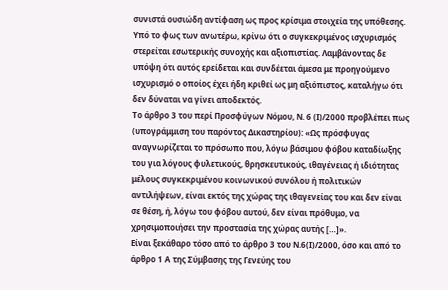συνιστά ουσιώδη αντίφαση ως προς κρίσιμα στοιχεία της υπόθεσης. Υπό το φως των ανωτέρω, κρίνω ότι ο συγκεκριμένος ισχυρισμός στερείται εσωτερικής συνοχής και αξιοπιστίας. Λαμβάνοντας δε υπόψη ότι αυτός ερείδεται και συνδέεται άμεσα με προηγούμενο ισχυρισμό ο οποίος έχει ήδη κριθεί ως μη αξιόπιστος, καταλήγω ότι δεν δύναται να γίνει αποδεκτός.
Το άρθρο 3 του περί Προσφύγων Νόμου, Ν. 6 (Ι)/2000 προβλέπει πως (υπογράμμιση του παρόντος Δικαστηρίου): «Ως πρόσφυγας αναγνωρίζεται το πρόσωπο που, λόγω βάσιμου φόβου καταδίωξης του για λόγους φυλετικούς, θρησκευτικούς, ιθαγένειας ή ιδιότητας μέλους συγκεκριμένου κοινωνικού συνόλου ή πολιτικών αντιλήψεων, είναι εκτός της χώρας της ιθαγενείας του και δεν είναι σε θέση, ή, λόγω του φόβου αυτού, δεν είναι πρόθυμο, να χρησιμοποιήσει την προστασία της χώρας αυτής […]».
Είναι ξεκάθαρο τόσο από το άρθρο 3 του Ν.6(Ι)/2000, όσο και από το άρθρο 1 Α της Σύμβασης της Γενεύης του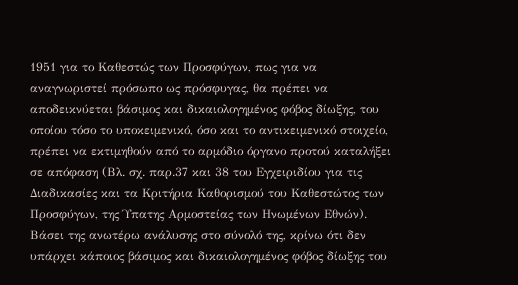1951 για το Καθεστώς των Προσφύγων, πως για να αναγνωριστεί πρόσωπο ως πρόσφυγας, θα πρέπει να αποδεικνύεται βάσιμος και δικαιολογημένος φόβος δίωξης, του οποίου τόσο το υποκειμενικό, όσο και το αντικειμενικό στοιχείο, πρέπει να εκτιμηθούν από το αρμόδιο όργανο προτού καταλήξει σε απόφαση (Βλ. σχ. παρ.37 και 38 του Εγχειριδίου για τις Διαδικασίες και τα Κριτήρια Καθορισμού του Καθεστώτος των Προσφύγων, της Ύπατης Αρμοστείας των Ηνωμένων Εθνών).
Βάσει της ανωτέρω ανάλυσης στο σύνολό της, κρίνω ότι δεν υπάρχει κάποιος βάσιμος και δικαιολογημένος φόβος δίωξης του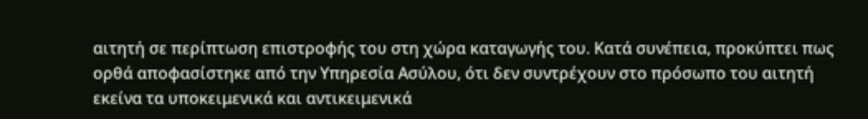αιτητή σε περίπτωση επιστροφής του στη χώρα καταγωγής του. Κατά συνέπεια, προκύπτει πως ορθά αποφασίστηκε από την Υπηρεσία Ασύλου, ότι δεν συντρέχουν στο πρόσωπο του αιτητή εκείνα τα υποκειμενικά και αντικειμενικά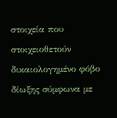στοιχεία που στοιχειοθετούν δικαιολογημένο φόβο δίωξης σύμφωνα με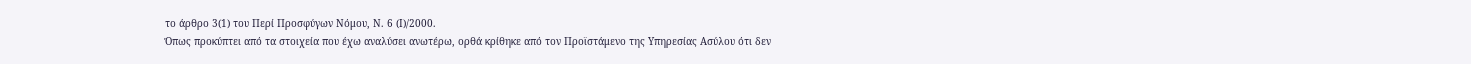το άρθρο 3(1) του Περί Προσφύγων Νόμου, Ν. 6 (Ι)/2000.
Όπως προκύπτει από τα στοιχεία που έχω αναλύσει ανωτέρω, ορθά κρίθηκε από τον Προϊστάμενο της Υπηρεσίας Ασύλου ότι δεν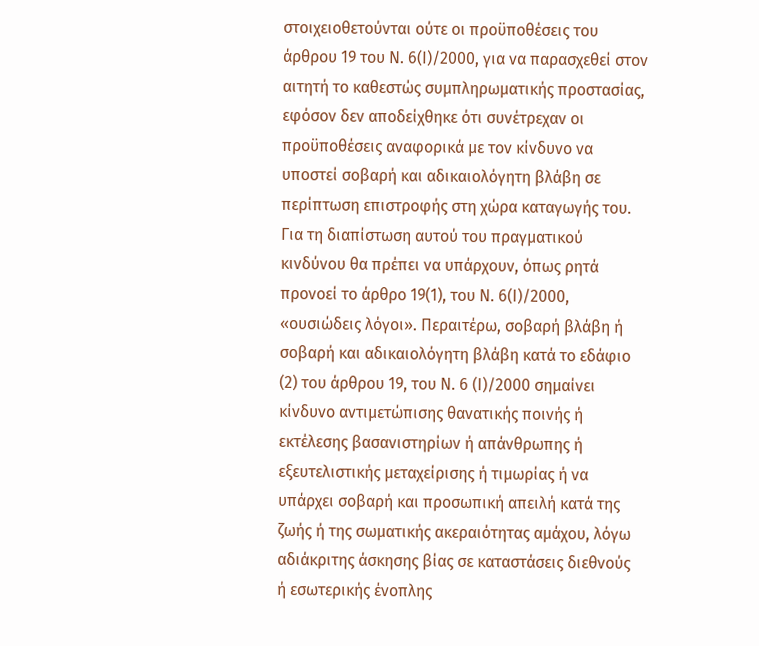στοιχειοθετούνται ούτε οι προϋποθέσεις του άρθρου 19 του Ν. 6(Ι)/2000, για να παρασχεθεί στον αιτητή το καθεστώς συμπληρωματικής προστασίας, εφόσον δεν αποδείχθηκε ότι συνέτρεχαν οι προϋποθέσεις αναφορικά με τον κίνδυνο να υποστεί σοβαρή και αδικαιολόγητη βλάβη σε περίπτωση επιστροφής στη χώρα καταγωγής του.
Για τη διαπίστωση αυτού του πραγματικού κινδύνου θα πρέπει να υπάρχουν, όπως ρητά προνοεί το άρθρο 19(1), του Ν. 6(Ι)/2000, «ουσιώδεις λόγοι». Περαιτέρω, σοβαρή βλάβη ή σοβαρή και αδικαιολόγητη βλάβη κατά το εδάφιο (2) του άρθρου 19, του Ν. 6 (Ι)/2000 σημαίνει κίνδυνο αντιμετώπισης θανατικής ποινής ή εκτέλεσης βασανιστηρίων ή απάνθρωπης ή εξευτελιστικής μεταχείρισης ή τιμωρίας ή να υπάρχει σοβαρή και προσωπική απειλή κατά της ζωής ή της σωματικής ακεραιότητας αμάχου, λόγω αδιάκριτης άσκησης βίας σε καταστάσεις διεθνούς ή εσωτερικής ένοπλης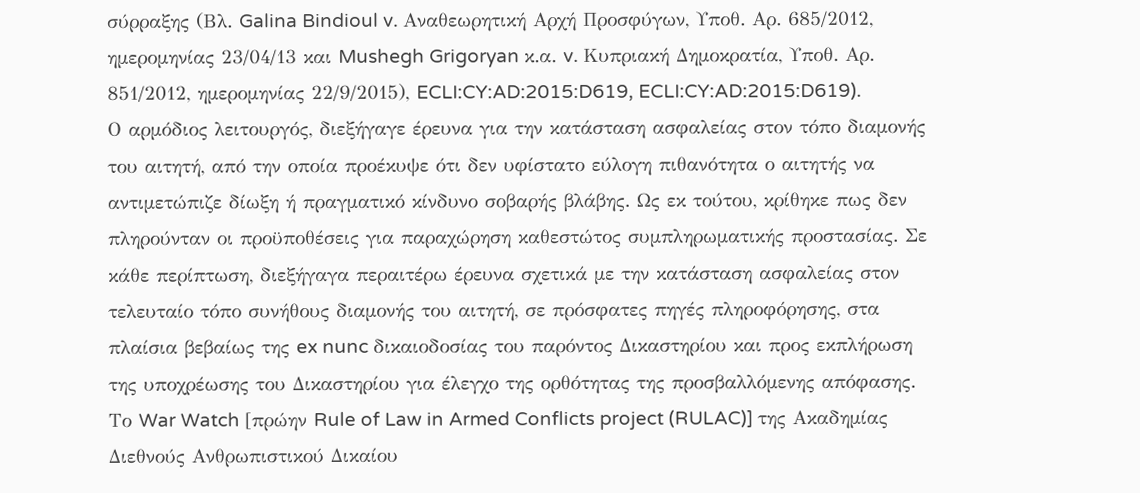σύρραξης (Βλ. Galina Bindioul v. Αναθεωρητική Αρχή Προσφύγων, Υποθ. Αρ. 685/2012, ημερομηνίας 23/04/13 και Mushegh Grigoryan κ.α. v. Κυπριακή Δημοκρατία, Υποθ. Αρ. 851/2012, ημερομηνίας 22/9/2015), ECLI:CY:AD:2015:D619, ECLI:CY:AD:2015:D619).
Ο αρμόδιος λειτουργός, διεξήγαγε έρευνα για την κατάσταση ασφαλείας στον τόπο διαμονής του αιτητή, από την οποία προέκυψε ότι δεν υφίστατο εύλογη πιθανότητα ο αιτητής να αντιμετώπιζε δίωξη ή πραγματικό κίνδυνο σοβαρής βλάβης. Ως εκ τούτου, κρίθηκε πως δεν πληρούνταν οι προϋποθέσεις για παραχώρηση καθεστώτος συμπληρωματικής προστασίας. Σε κάθε περίπτωση, διεξήγαγα περαιτέρω έρευνα σχετικά με την κατάσταση ασφαλείας στον τελευταίο τόπο συνήθους διαμονής του αιτητή, σε πρόσφατες πηγές πληροφόρησης, στα πλαίσια βεβαίως της ex nunc δικαιοδοσίας του παρόντος Δικαστηρίου και προς εκπλήρωση της υποχρέωσης του Δικαστηρίου για έλεγχο της ορθότητας της προσβαλλόμενης απόφασης.
Το War Watch [πρώην Rule of Law in Armed Conflicts project (RULAC)] της Ακαδημίας Διεθνούς Ανθρωπιστικού Δικαίου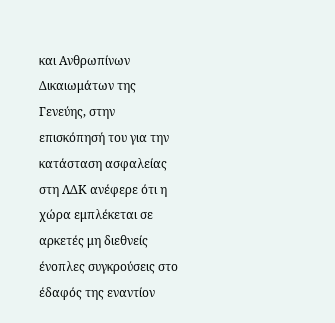και Ανθρωπίνων Δικαιωμάτων της Γενεύης, στην επισκόπησή του για την κατάσταση ασφαλείας στη ΛΔΚ ανέφερε ότι η χώρα εμπλέκεται σε αρκετές μη διεθνείς ένοπλες συγκρούσεις στο έδαφός της εναντίον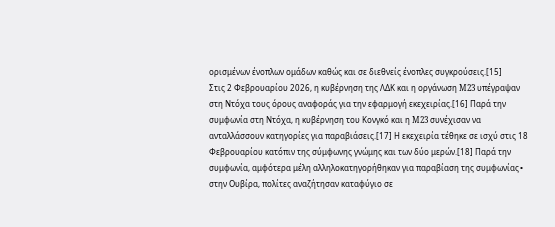ορισμένων ένοπλων ομάδων καθώς και σε διεθνείς ένοπλες συγκρούσεις.[15]
Στις 2 Φεβρουαρίου 2026, η κυβέρνηση της ΛΔΚ και η οργάνωση M23 υπέγραψαν στη Ντόχα τους όρους αναφοράς για την εφαρμογή εκεχειρίας.[16] Παρά την συμφωνία στη Ντόχα, η κυβέρνηση του Κονγκό και η M23 συνέχισαν να ανταλλάσσουν κατηγορίες για παραβιάσεις.[17] Η εκεχειρία τέθηκε σε ισχύ στις 18 Φεβρουαρίου κατόπιν της σύμφωνης γνώμης και των δύο μερών.[18] Παρά την συμφωνία, αμφότερα μέλη αλληλοκατηγορήθηκαν για παραβίαση της συμφωνίας∙ στην Ουβίρα, πολίτες αναζήτησαν καταφύγιο σε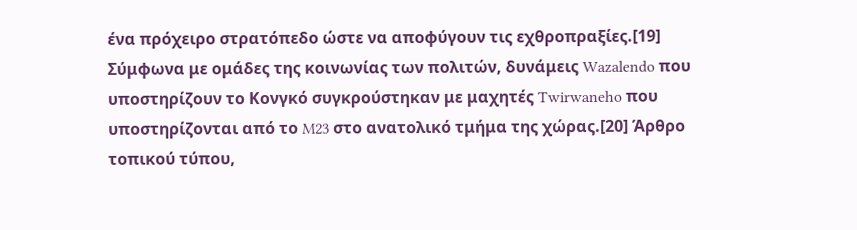ένα πρόχειρο στρατόπεδο ώστε να αποφύγουν τις εχθροπραξίες.[19] Σύμφωνα με ομάδες της κοινωνίας των πολιτών, δυνάμεις Wazalendo που υποστηρίζουν το Κονγκό συγκρούστηκαν με μαχητές Twirwaneho που υποστηρίζονται από το M23 στο ανατολικό τμήμα της χώρας.[20] Άρθρο τοπικού τύπου,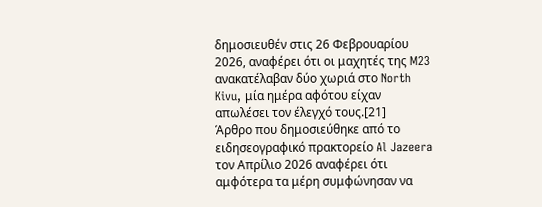δημοσιευθέν στις 26 Φεβρουαρίου 2026, αναφέρει ότι οι μαχητές της M23 ανακατέλαβαν δύο χωριά στο North Kivu, μία ημέρα αφότου είχαν απωλέσει τον έλεγχό τους.[21]
Άρθρο που δημοσιεύθηκε από το ειδησεογραφικό πρακτορείο Al Jazeera τον Απρίλιο 2026 αναφέρει ότι αμφότερα τα μέρη συμφώνησαν να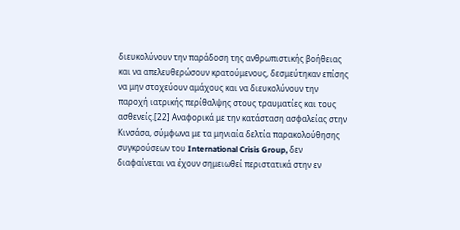διευκολύνουν την παράδοση της ανθρωπιστικής βοήθειας και να απελευθερώσουν κρατούμενους, δεσμεύτηκαν επίσης να μην στοχεύουν αμάχους και να διευκολύνουν την παροχή ιατρικής περίθαλψης στους τραυματίες και τους ασθενείς.[22] Αναφορικά με την κατάσταση ασφαλείας στην Κινσάσα, σύμφωνα με τα μηνιαία δελτία παρακολούθησης συγκρούσεων του International Crisis Group, δεν διαφαίνεται να έχουν σημειωθεί περιστατικά στην εν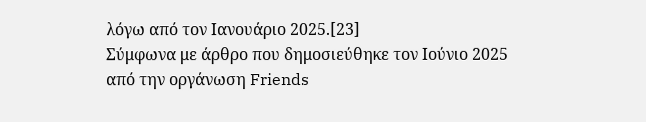λόγω από τον Ιανουάριο 2025.[23]
Σύμφωνα με άρθρο που δημοσιεύθηκε τον Ιούνιο 2025 από την οργάνωση Friends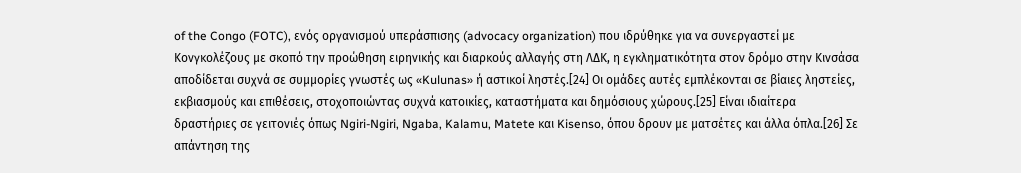of the Congo (FOTC), ενός οργανισμού υπεράσπισης (advocacy organization) που ιδρύθηκε για να συνεργαστεί με Κονγκολέζους με σκοπό την προώθηση ειρηνικής και διαρκούς αλλαγής στη ΛΔΚ, η εγκληματικότητα στον δρόμο στην Κινσάσα αποδίδεται συχνά σε συμμορίες γνωστές ως «Kulunas» ή αστικοί ληστές.[24] Οι ομάδες αυτές εμπλέκονται σε βίαιες ληστείες, εκβιασμούς και επιθέσεις, στοχοποιώντας συχνά κατοικίες, καταστήματα και δημόσιους χώρους.[25] Είναι ιδιαίτερα δραστήριες σε γειτονιές όπως Ngiri-Ngiri, Ngaba, Kalamu, Matete και Kisenso, όπου δρουν με ματσέτες και άλλα όπλα.[26] Σε απάντηση της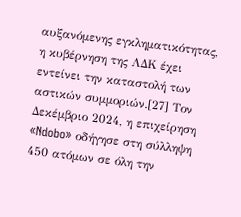αυξανόμενης εγκληματικότητας, η κυβέρνηση της ΛΔΚ έχει εντείνει την καταστολή των αστικών συμμοριών.[27] Τον Δεκέμβριο 2024, η επιχείρηση «Ndobo» οδήγησε στη σύλληψη 450 ατόμων σε όλη την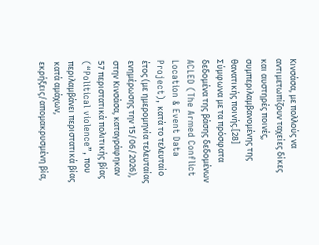Κινσάσα, με πολλούς να αντιμετωπίζουν ταχείες δίκες και αυστηρές ποινές, συμπεριλαμβανομένης της θανατικής ποινής.[28]
Σύμφωνα με τα πρόσφατα δεδομένα της βάσης δεδομένων ACLED (The Armed Conflict Location & Event Data Project), κατά το τελευταίο έτος (με ημερομηνία τελευταίας ενημέρωσης την 15/06/2026), στην Κινσάσα, καταγράφηκαν 57 περιστατικά πολιτικής βίας (“Political violence”, που περιλαμβάνει περιστατικά βίας κατά αμάχων, εκρήξεις/απομακρυσμένη βία,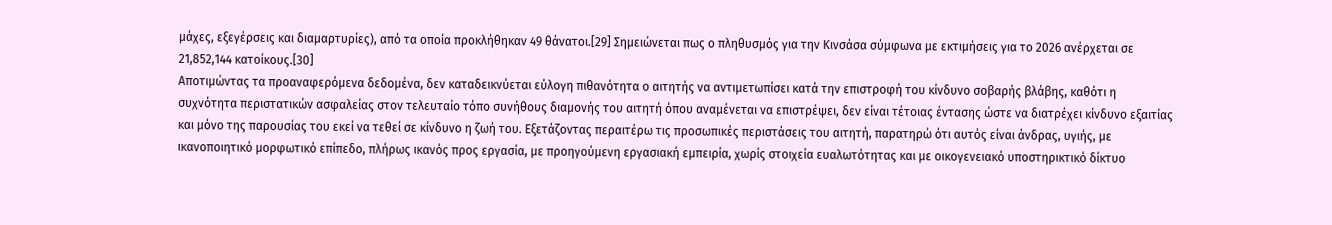μάχες, εξεγέρσεις και διαμαρτυρίες), από τα οποία προκλήθηκαν 49 θάνατοι.[29] Σημειώνεται πως ο πληθυσμός για την Κινσάσα σύμφωνα με εκτιμήσεις για το 2026 ανέρχεται σε 21,852,144 κατοίκους.[30]
Αποτιμώντας τα προαναφερόμενα δεδομένα, δεν καταδεικνύεται εύλογη πιθανότητα ο αιτητής να αντιμετωπίσει κατά την επιστροφή του κίνδυνο σοβαρής βλάβης, καθότι η συχνότητα περιστατικών ασφαλείας στον τελευταίο τόπο συνήθους διαμονής του αιτητή όπου αναμένεται να επιστρέψει, δεν είναι τέτοιας έντασης ώστε να διατρέχει κίνδυνο εξαιτίας και μόνο της παρουσίας του εκεί να τεθεί σε κίνδυνο η ζωή του. Εξετάζοντας περαιτέρω τις προσωπικές περιστάσεις του αιτητή, παρατηρώ ότι αυτός είναι άνδρας, υγιής, με ικανοποιητικό μορφωτικό επίπεδο, πλήρως ικανός προς εργασία, με προηγούμενη εργασιακή εμπειρία, χωρίς στοιχεία ευαλωτότητας και με οικογενειακό υποστηρικτικό δίκτυο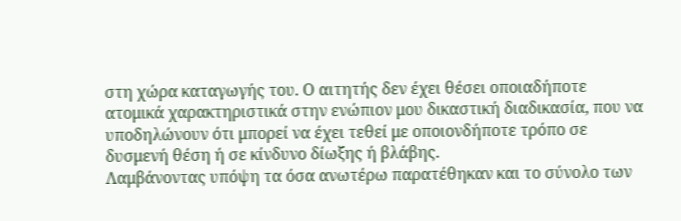στη χώρα καταγωγής του. Ο αιτητής δεν έχει θέσει οποιαδήποτε ατομικά χαρακτηριστικά στην ενώπιον μου δικαστική διαδικασία, που να υποδηλώνουν ότι μπορεί να έχει τεθεί με οποιονδήποτε τρόπο σε δυσμενή θέση ή σε κίνδυνο δίωξης ή βλάβης.
Λαμβάνοντας υπόψη τα όσα ανωτέρω παρατέθηκαν και το σύνολο των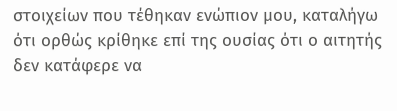στοιχείων που τέθηκαν ενώπιον μου, καταλήγω ότι ορθώς κρίθηκε επί της ουσίας ότι ο αιτητής δεν κατάφερε να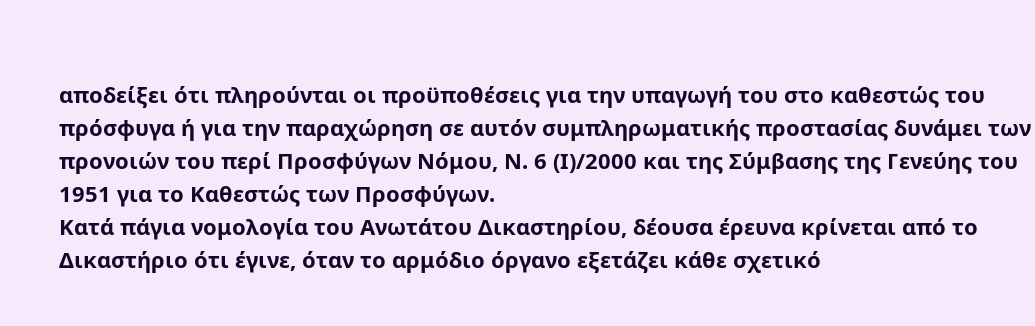αποδείξει ότι πληρούνται οι προϋποθέσεις για την υπαγωγή του στο καθεστώς του πρόσφυγα ή για την παραχώρηση σε αυτόν συμπληρωματικής προστασίας δυνάμει των προνοιών του περί Προσφύγων Νόμου, Ν. 6 (Ι)/2000 και της Σύμβασης της Γενεύης του 1951 για το Καθεστώς των Προσφύγων.
Κατά πάγια νομολογία του Ανωτάτου Δικαστηρίου, δέουσα έρευνα κρίνεται από το Δικαστήριο ότι έγινε, όταν το αρμόδιο όργανο εξετάζει κάθε σχετικό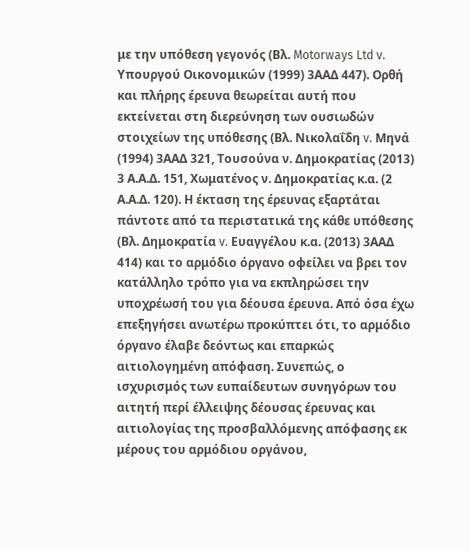με την υπόθεση γεγονός (Βλ. Motorways Ltd v. Υπουργού Οικονομικών (1999) 3ΑΑΔ 447). Ορθή και πλήρης έρευνα θεωρείται αυτή που εκτείνεται στη διερεύνηση των ουσιωδών στοιχείων της υπόθεσης (Βλ. Νικολαΐδη v. Μηνά (1994) 3ΑΑΔ 321, Τουσούνα ν. Δημοκρατίας (2013) 3 Α.Α.Δ. 151, Χωματένος ν. Δημοκρατίας κ.α. (2 Α.Α.Δ. 120). Η έκταση της έρευνας εξαρτάται πάντοτε από τα περιστατικά της κάθε υπόθεσης (Βλ. Δημοκρατία v. Ευαγγέλου κ.α. (2013) 3ΑΑΔ 414) και το αρμόδιο όργανο οφείλει να βρει τον κατάλληλο τρόπο για να εκπληρώσει την υποχρέωσή του για δέουσα έρευνα. Από όσα έχω επεξηγήσει ανωτέρω προκύπτει ότι, το αρμόδιο όργανο έλαβε δεόντως και επαρκώς αιτιολογημένη απόφαση. Συνεπώς, ο ισχυρισμός των ευπαίδευτων συνηγόρων του αιτητή περί έλλειψης δέουσας έρευνας και αιτιολογίας της προσβαλλόμενης απόφασης εκ μέρους του αρμόδιου οργάνου,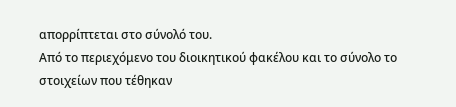απορρίπτεται στο σύνολό του.
Από το περιεχόμενο του διοικητικού φακέλου και το σύνολο το στοιχείων που τέθηκαν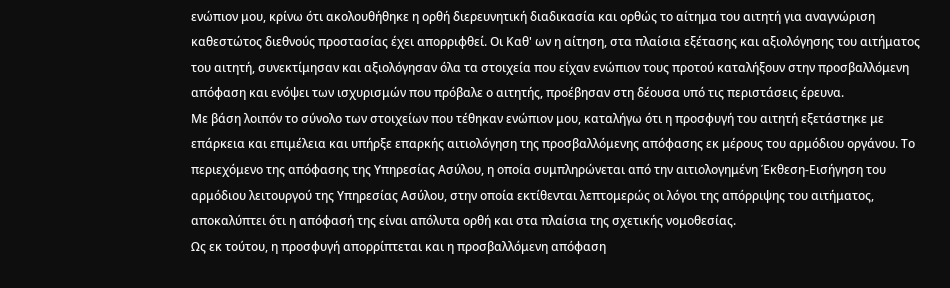ενώπιον μου, κρίνω ότι ακολουθήθηκε η ορθή διερευνητική διαδικασία και ορθώς το αίτημα του αιτητή για αναγνώριση καθεστώτος διεθνούς προστασίας έχει απορριφθεί. Οι Καθ' ων η αίτηση, στα πλαίσια εξέτασης και αξιολόγησης του αιτήματος του αιτητή, συνεκτίμησαν και αξιολόγησαν όλα τα στοιχεία που είχαν ενώπιον τους προτού καταλήξουν στην προσβαλλόμενη απόφαση και ενόψει των ισχυρισμών που πρόβαλε ο αιτητής, προέβησαν στη δέουσα υπό τις περιστάσεις έρευνα.
Με βάση λοιπόν το σύνολο των στοιχείων που τέθηκαν ενώπιον μου, καταλήγω ότι η προσφυγή του αιτητή εξετάστηκε με επάρκεια και επιμέλεια και υπήρξε επαρκής αιτιολόγηση της προσβαλλόμενης απόφασης εκ μέρους του αρμόδιου οργάνου. Το περιεχόμενο της απόφασης της Υπηρεσίας Ασύλου, η οποία συμπληρώνεται από την αιτιολογημένη Έκθεση-Εισήγηση του αρμόδιου λειτουργού της Υπηρεσίας Ασύλου, στην οποία εκτίθενται λεπτομερώς οι λόγοι της απόρριψης του αιτήματος, αποκαλύπτει ότι η απόφασή της είναι απόλυτα ορθή και στα πλαίσια της σχετικής νομοθεσίας.
Ως εκ τούτου, η προσφυγή απορρίπτεται και η προσβαλλόμενη απόφαση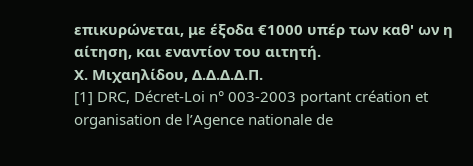επικυρώνεται, με έξοδα €1000 υπέρ των καθ' ων η αίτηση, και εναντίον του αιτητή.
Χ. Μιχαηλίδου, Δ.Δ.Δ.Δ.Π.
[1] DRC, Décret-Loi n° 003-2003 portant création et organisation de l’Agence nationale de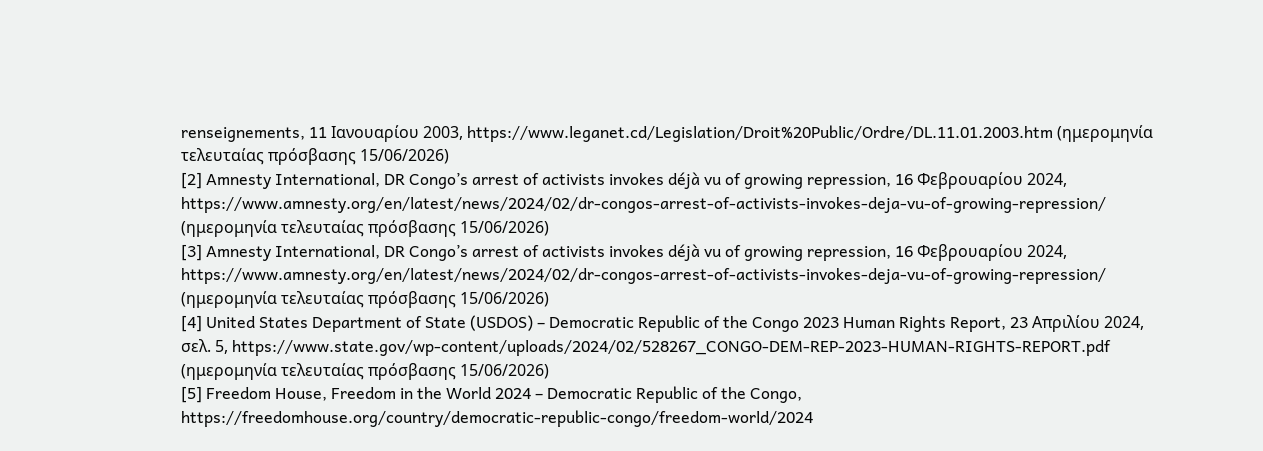renseignements, 11 Ιανουαρίου 2003, https://www.leganet.cd/Legislation/Droit%20Public/Ordre/DL.11.01.2003.htm (ημερομηνία τελευταίας πρόσβασης 15/06/2026)
[2] Amnesty International, DR Congo’s arrest of activists invokes déjà vu of growing repression, 16 Φεβρουαρίου 2024, https://www.amnesty.org/en/latest/news/2024/02/dr-congos-arrest-of-activists-invokes-deja-vu-of-growing-repression/ (ημερομηνία τελευταίας πρόσβασης 15/06/2026)
[3] Amnesty International, DR Congo’s arrest of activists invokes déjà vu of growing repression, 16 Φεβρουαρίου 2024, https://www.amnesty.org/en/latest/news/2024/02/dr-congos-arrest-of-activists-invokes-deja-vu-of-growing-repression/ (ημερομηνία τελευταίας πρόσβασης 15/06/2026)
[4] United States Department of State (USDOS) – Democratic Republic of the Congo 2023 Human Rights Report, 23 Απριλίου 2024, σελ. 5, https://www.state.gov/wp-content/uploads/2024/02/528267_CONGO-DEM-REP-2023-HUMAN-RIGHTS-REPORT.pdf (ημερομηνία τελευταίας πρόσβασης 15/06/2026)
[5] Freedom House, Freedom in the World 2024 – Democratic Republic of the Congo, https://freedomhouse.org/country/democratic-republic-congo/freedom-world/2024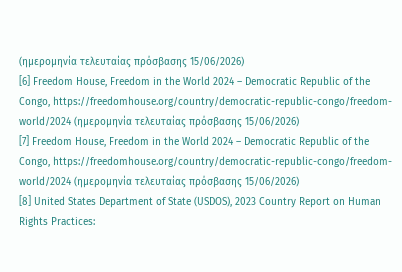(ημερομηνία τελευταίας πρόσβασης 15/06/2026)
[6] Freedom House, Freedom in the World 2024 – Democratic Republic of the Congo, https://freedomhouse.org/country/democratic-republic-congo/freedom-world/2024 (ημερομηνία τελευταίας πρόσβασης 15/06/2026)
[7] Freedom House, Freedom in the World 2024 – Democratic Republic of the Congo, https://freedomhouse.org/country/democratic-republic-congo/freedom-world/2024 (ημερομηνία τελευταίας πρόσβασης 15/06/2026)
[8] United States Department of State (USDOS), 2023 Country Report on Human Rights Practices: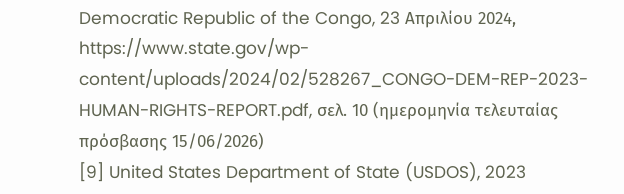Democratic Republic of the Congo, 23 Απριλίου 2024, https://www.state.gov/wp-content/uploads/2024/02/528267_CONGO-DEM-REP-2023-HUMAN-RIGHTS-REPORT.pdf, σελ. 10 (ημερομηνία τελευταίας πρόσβασης 15/06/2026)
[9] United States Department of State (USDOS), 2023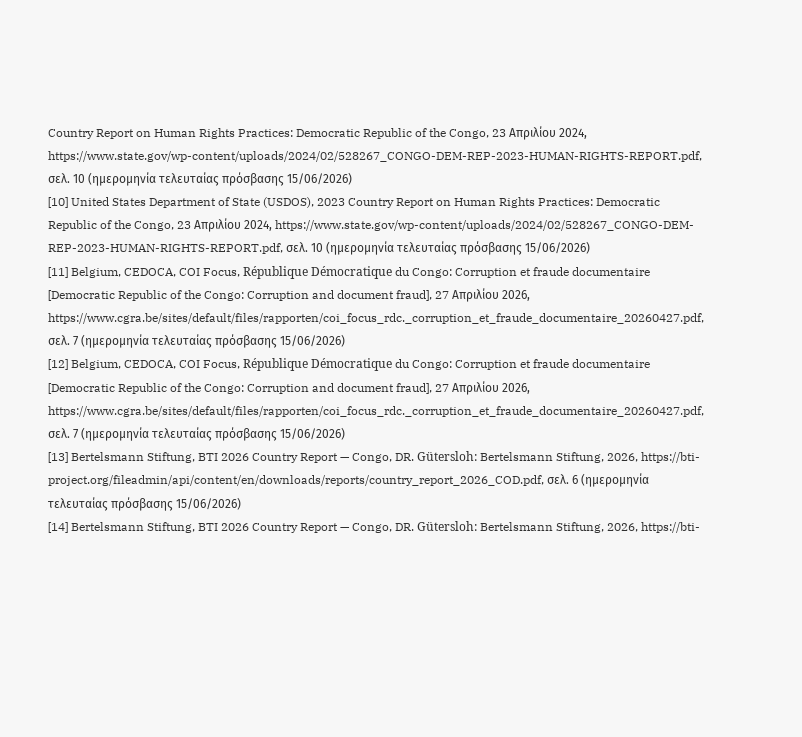Country Report on Human Rights Practices: Democratic Republic of the Congo, 23 Απριλίου 2024, https://www.state.gov/wp-content/uploads/2024/02/528267_CONGO-DEM-REP-2023-HUMAN-RIGHTS-REPORT.pdf, σελ. 10 (ημερομηνία τελευταίας πρόσβασης 15/06/2026)
[10] United States Department of State (USDOS), 2023 Country Report on Human Rights Practices: Democratic Republic of the Congo, 23 Απριλίου 2024, https://www.state.gov/wp-content/uploads/2024/02/528267_CONGO-DEM-REP-2023-HUMAN-RIGHTS-REPORT.pdf, σελ. 10 (ημερομηνία τελευταίας πρόσβασης 15/06/2026)
[11] Belgium, CEDOCA, COI Focus, République Démocratique du Congo: Corruption et fraude documentaire [Democratic Republic of the Congo: Corruption and document fraud], 27 Απριλίου 2026,
https://www.cgra.be/sites/default/files/rapporten/coi_focus_rdc._corruption_et_fraude_documentaire_20260427.pdf, σελ. 7 (ημερομηνία τελευταίας πρόσβασης 15/06/2026)
[12] Belgium, CEDOCA, COI Focus, République Démocratique du Congo: Corruption et fraude documentaire [Democratic Republic of the Congo: Corruption and document fraud], 27 Απριλίου 2026,
https://www.cgra.be/sites/default/files/rapporten/coi_focus_rdc._corruption_et_fraude_documentaire_20260427.pdf, σελ. 7 (ημερομηνία τελευταίας πρόσβασης 15/06/2026)
[13] Bertelsmann Stiftung, BTI 2026 Country Report — Congo, DR. Gütersloh: Bertelsmann Stiftung, 2026, https://bti-project.org/fileadmin/api/content/en/downloads/reports/country_report_2026_COD.pdf, σελ. 6 (ημερομηνία τελευταίας πρόσβασης 15/06/2026)
[14] Bertelsmann Stiftung, BTI 2026 Country Report — Congo, DR. Gütersloh: Bertelsmann Stiftung, 2026, https://bti-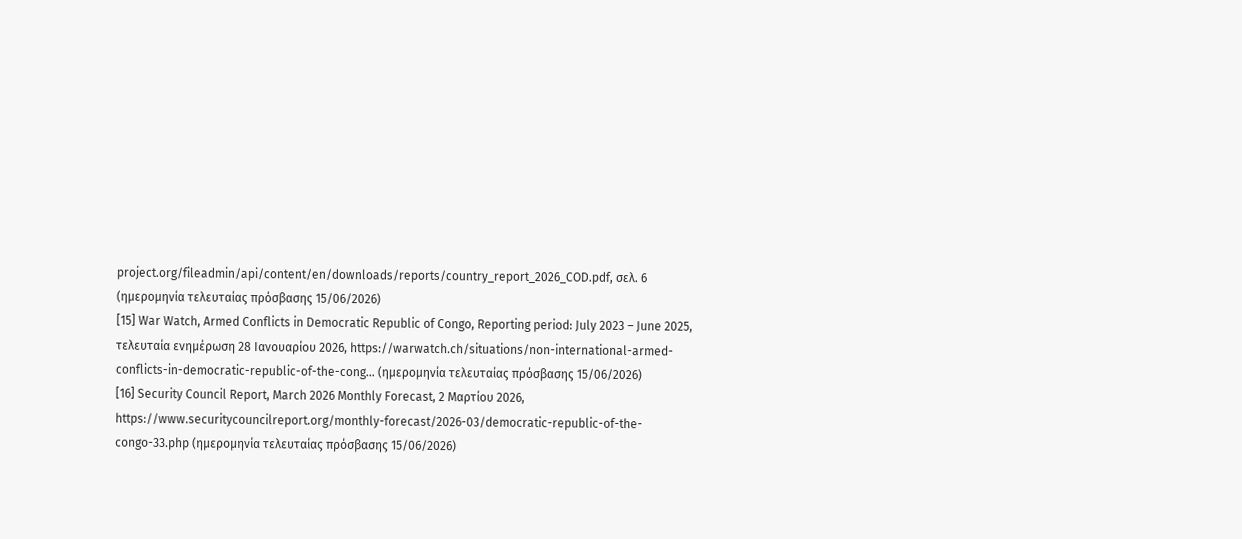project.org/fileadmin/api/content/en/downloads/reports/country_report_2026_COD.pdf, σελ. 6 (ημερομηνία τελευταίας πρόσβασης 15/06/2026)
[15] War Watch, Armed Conflicts in Democratic Republic of Congo, Reporting period: July 2023 – June 2025, τελευταία ενημέρωση 28 Ιανουαρίου 2026, https://warwatch.ch/situations/non-international-armed-conflicts-in-democratic-republic-of-the-cong… (ημερομηνία τελευταίας πρόσβασης 15/06/2026)
[16] Security Council Report, March 2026 Monthly Forecast, 2 Μαρτίου 2026, https://www.securitycouncilreport.org/monthly-forecast/2026-03/democratic-republic-of-the-congo-33.php (ημερομηνία τελευταίας πρόσβασης 15/06/2026)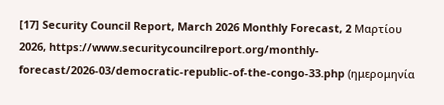[17] Security Council Report, March 2026 Monthly Forecast, 2 Μαρτίου 2026, https://www.securitycouncilreport.org/monthly-forecast/2026-03/democratic-republic-of-the-congo-33.php (ημερομηνία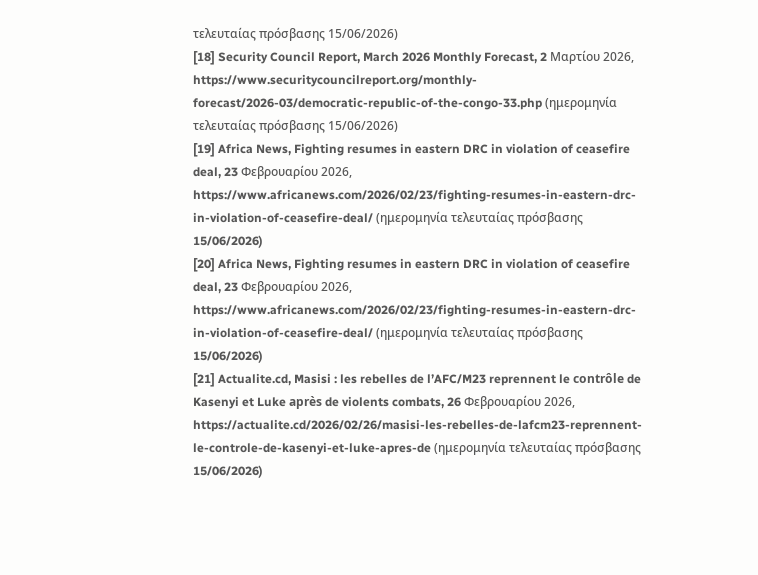τελευταίας πρόσβασης 15/06/2026)
[18] Security Council Report, March 2026 Monthly Forecast, 2 Μαρτίου 2026, https://www.securitycouncilreport.org/monthly-forecast/2026-03/democratic-republic-of-the-congo-33.php (ημερομηνία τελευταίας πρόσβασης 15/06/2026)
[19] Africa News, Fighting resumes in eastern DRC in violation of ceasefire deal, 23 Φεβρουαρίου 2026, https://www.africanews.com/2026/02/23/fighting-resumes-in-eastern-drc-in-violation-of-ceasefire-deal/ (ημερομηνία τελευταίας πρόσβασης 15/06/2026)
[20] Africa News, Fighting resumes in eastern DRC in violation of ceasefire deal, 23 Φεβρουαρίου 2026, https://www.africanews.com/2026/02/23/fighting-resumes-in-eastern-drc-in-violation-of-ceasefire-deal/ (ημερομηνία τελευταίας πρόσβασης 15/06/2026)
[21] Actualite.cd, Masisi : les rebelles de l’AFC/M23 reprennent le contrôle de Kasenyi et Luke après de violents combats, 26 Φεβρουαρίου 2026, https://actualite.cd/2026/02/26/masisi-les-rebelles-de-lafcm23-reprennent-le-controle-de-kasenyi-et-luke-apres-de (ημερομηνία τελευταίας πρόσβασης 15/06/2026)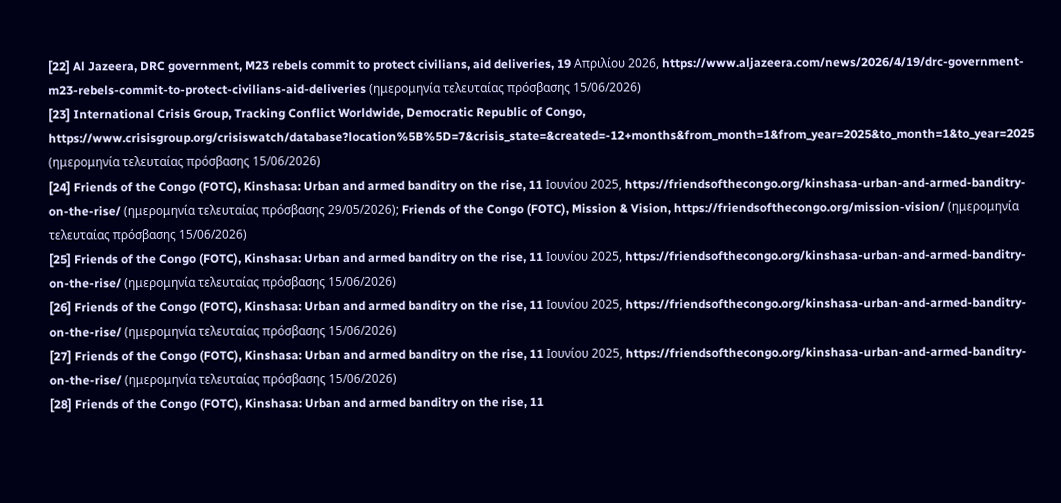[22] Al Jazeera, DRC government, M23 rebels commit to protect civilians, aid deliveries, 19 Απριλίου 2026, https://www.aljazeera.com/news/2026/4/19/drc-government-m23-rebels-commit-to-protect-civilians-aid-deliveries (ημερομηνία τελευταίας πρόσβασης 15/06/2026)
[23] International Crisis Group, Tracking Conflict Worldwide, Democratic Republic of Congo, https://www.crisisgroup.org/crisiswatch/database?location%5B%5D=7&crisis_state=&created=-12+months&from_month=1&from_year=2025&to_month=1&to_year=2025 (ημερομηνία τελευταίας πρόσβασης 15/06/2026)
[24] Friends of the Congo (FOTC), Kinshasa: Urban and armed banditry on the rise, 11 Ιουνίου 2025, https://friendsofthecongo.org/kinshasa-urban-and-armed-banditry-on-the-rise/ (ημερομηνία τελευταίας πρόσβασης 29/05/2026); Friends of the Congo (FOTC), Mission & Vision, https://friendsofthecongo.org/mission-vision/ (ημερομηνία τελευταίας πρόσβασης 15/06/2026)
[25] Friends of the Congo (FOTC), Kinshasa: Urban and armed banditry on the rise, 11 Ιουνίου 2025, https://friendsofthecongo.org/kinshasa-urban-and-armed-banditry-on-the-rise/ (ημερομηνία τελευταίας πρόσβασης 15/06/2026)
[26] Friends of the Congo (FOTC), Kinshasa: Urban and armed banditry on the rise, 11 Ιουνίου 2025, https://friendsofthecongo.org/kinshasa-urban-and-armed-banditry-on-the-rise/ (ημερομηνία τελευταίας πρόσβασης 15/06/2026)
[27] Friends of the Congo (FOTC), Kinshasa: Urban and armed banditry on the rise, 11 Ιουνίου 2025, https://friendsofthecongo.org/kinshasa-urban-and-armed-banditry-on-the-rise/ (ημερομηνία τελευταίας πρόσβασης 15/06/2026)
[28] Friends of the Congo (FOTC), Kinshasa: Urban and armed banditry on the rise, 11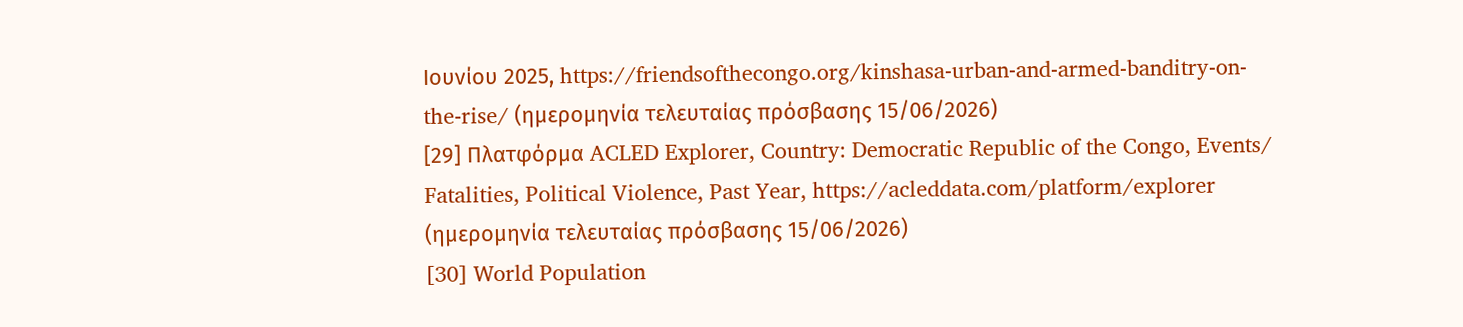Ιουνίου 2025, https://friendsofthecongo.org/kinshasa-urban-and-armed-banditry-on-the-rise/ (ημερομηνία τελευταίας πρόσβασης 15/06/2026)
[29] Πλατφόρμα ACLED Explorer, Country: Democratic Republic of the Congo, Events/ Fatalities, Political Violence, Past Year, https://acleddata.com/platform/explorer (ημερομηνία τελευταίας πρόσβασης 15/06/2026)
[30] World Population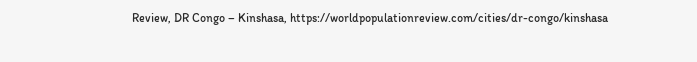Review, DR Congo – Kinshasa, https://worldpopulationreview.com/cities/dr-congo/kinshasa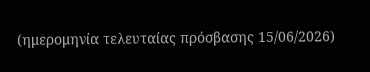(ημερομηνία τελευταίας πρόσβασης 15/06/2026)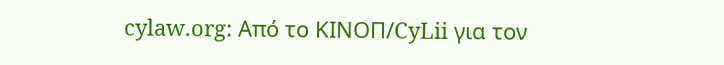cylaw.org: Από το ΚΙΝOΠ/CyLii για τον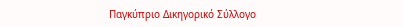Παγκύπριο Δικηγορικό Σύλλογο